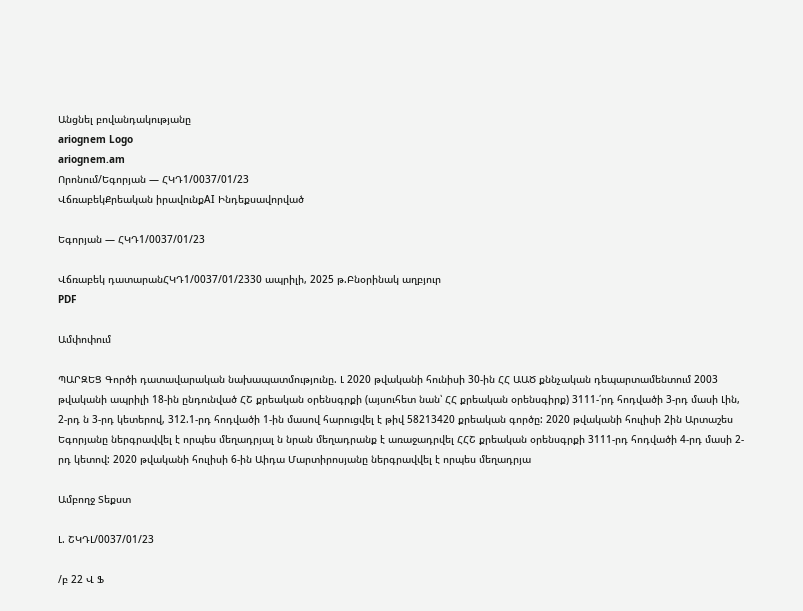Անցնել բովանդակությանը
ariognem Logo
ariognem.am
Որոնում/Եգորյան — ՀԿԴ1/0037/01/23
ՎճռաբեկՔրեական իրավունքAI Ինդեքսավորված

Եգորյան — ՀԿԴ1/0037/01/23

Վճռաբեկ դատարանՀԿԴ1/0037/01/2330 ապրիլի, 2025 թ.Բնօրինակ աղբյուր
PDF

Ամփոփում

ՊԱՐԶԵՑ Գործի դատավարական նախապատմությունը. Լ 2020 թվականի հունիսի 30-ին ՀՀ ԱԱԾ քննչական դեպարտամենտում 2003 թվականի ապրիլի 18-ին ընդունված ՀՇ քրեական օրենսգրքի (այսուհետ նան՝ ՀՀ քրեական օրենսգիրք) 3111-՛րդ հոդվածի 3-րդ մասի Լին, 2-րդ ն 3-րդ կետերով, 312.1-րդ հոդվածի 1-ին մասով հարուցվել է թիվ 58213420 քրեական գործը: 2020 թվականի հուլիսի 2ին Արտաշես Եգորյանը ներգրավվել է որպես մեղադրյալ ն նրան մեղադրանք է առաջադրվել ՀՀՇ քրեական օրենսգրքի 3111-րդ հոդվածի 4-րդ մասի 2-րդ կետով: 2020 թվականի հուլիսի 6-ին Աիդա Մարտիրոսյանը ներգրավվել է որպես մեղադրյա

Ամբողջ Տեքստ

Լ. ՇԿԴԼ/0037/01/23

/բ 22 Վ Ֆ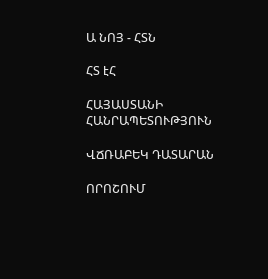Ա ՆՈՅ - ՀՏՆ

ՀՏ էՀ

ՀԱՅԱՍՏԱՆԻ ՀԱՆՐԱՊԵՏՈՒԹՅՈՒՆ

ՎՃՌԱԲԵԿ ԴԱՏԱՐԱՆ

ՈՐՈՇՈՒՄ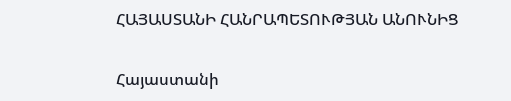ՀԱՅԱՍՏԱՆԻ ՀԱՆՐԱՊԵՏՈՒԹՅԱՆ ԱՆՈՒՆԻՑ

Հայաստանի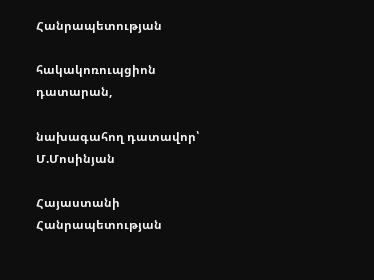Հանրապետության

հակակոռուպցիոն դատարան,

նախագահող դատավոր՝ Մ.Մոսինյան

Հայաստանի Հանրապետության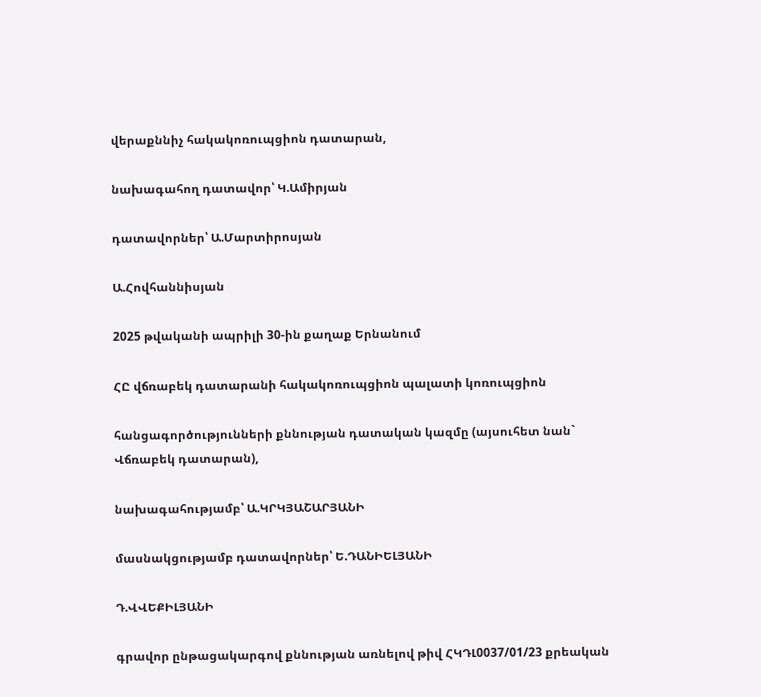վերաքննիչ հակակոռուպցիոն դատարան,

նախագահող դատավոր՝ Կ.Ամիրյան

դատավորներ՝ Ա.Մարտիրոսյան

Ա.Հովհաննիսյան

2025 թվականի ապրիլի 30-ին քաղաք Երնանում

ՀԸ վճռաբեկ դատարանի հակակոռուպցիոն պալատի կոռուպցիոն

հանցագործությունների քննության դատական կազմը (այսուհետ նան` Վճռաբեկ դատարան),

նախագահությամբ՝ Ա.ԿՐԿՅԱՇԱՐՅԱՆԻ

մասնակցությամբ դատավորներ՝ Ե.ԴԱՆԻԵԼՅԱՆԻ

Դ.ՎՎԵՔԻԼՅԱՆԻ

գրավոր ընթացակարգով քննության առնելով թիվ ՀԿԴԼ0037/01/23 քրեական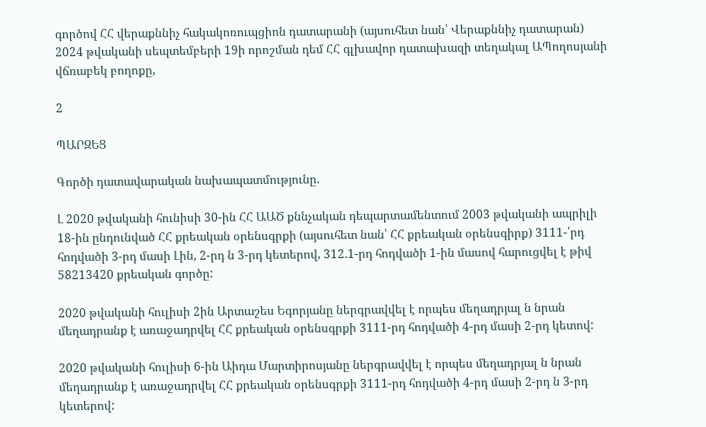գործով ՀՀ վերաքննիչ հակակոռուպցիոն դատարանի (այսուհետ նան՝ Վերաքննիչ դատարան) 2024 թվականի սեպտեմբերի 19ի որոշման դեմ ՀՀ գլխավոր դատախազի տեղակալ ԱՊողոսյանի վճռաբեկ բողոքը,

2

ՊԱՐԶԵՑ

Գործի դատավարական նախապատմությունը.

Լ 2020 թվականի հունիսի 30-ին ՀՀ ԱԱԾ քննչական դեպարտամենտում 2003 թվականի ապրիլի 18-ին ընդունված ՀՀ քրեական օրենսգրքի (այսուհետ նան՝ ՀՀ քրեական օրենսգիրք) 3111-՛րդ հոդվածի 3-րդ մասի Լին, 2-րդ ն 3-րդ կետերով, 312.1-րդ հոդվածի 1-ին մասով հարուցվել է թիվ 58213420 քրեական գործը:

2020 թվականի հուլիսի 2ին Արտաշես Եգորյանը ներգրավվել է որպես մեղադրյալ ն նրան մեղադրանք է առաջադրվել ՀՀ քրեական օրենսգրքի 3111-րդ հոդվածի 4-րդ մասի 2-րդ կետով:

2020 թվականի հուլիսի 6-ին Աիդա Մարտիրոսյանը ներգրավվել է որպես մեղադրյալ ն նրան մեղադրանք է առաջադրվել ՀՀ քրեական օրենսգրքի 3111-րդ հոդվածի 4-րդ մասի 2-րդ ն 3-րդ կետերով: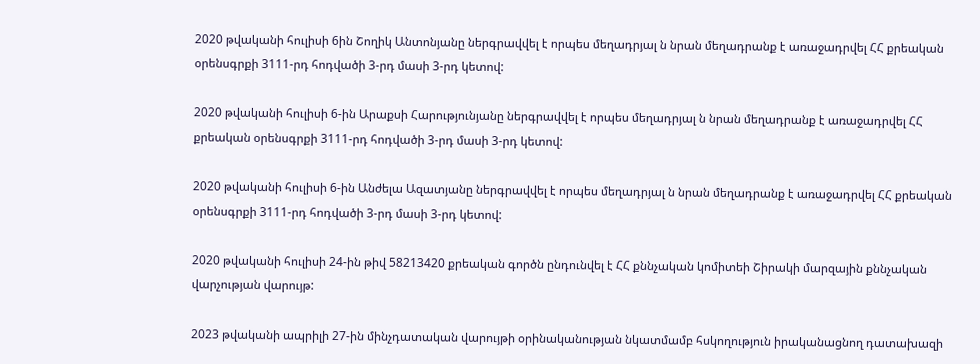2020 թվականի հուլիսի 6ին Շողիկ Անտոնյանը ներգրավվել է որպես մեղադրյալ ն նրան մեղադրանք է առաջադրվել ՀՀ քրեական օրենսգրքի 3111-րդ հոդվածի 3-րդ մասի 3-րդ կետով:

2020 թվականի հուլիսի 6-ին Արաքսի Հարությունյանը ներգրավվել է որպես մեղադրյալ ն նրան մեղադրանք է առաջադրվել ՀՀ քրեական օրենսգրքի 3111-րդ հոդվածի 3-րդ մասի 3-րդ կետով:

2020 թվականի հուլիսի 6-ին Անժելա Ազատյանը ներգրավվել է որպես մեղադրյալ ն նրան մեղադրանք է առաջադրվել ՀՀ քրեական օրենսգրքի 3111-րդ հոդվածի 3-րդ մասի 3-րդ կետով:

2020 թվականի հուլիսի 24-ին թիվ 58213420 քրեական գործն ընդունվել է ՀՀ քննչական կոմիտեի Շիրակի մարզային քննչական վարչության վարույթ:

2023 թվականի ապրիլի 27-ին մինչդատական վարույթի օրինականության նկատմամբ հսկողություն իրականացնող դատախազի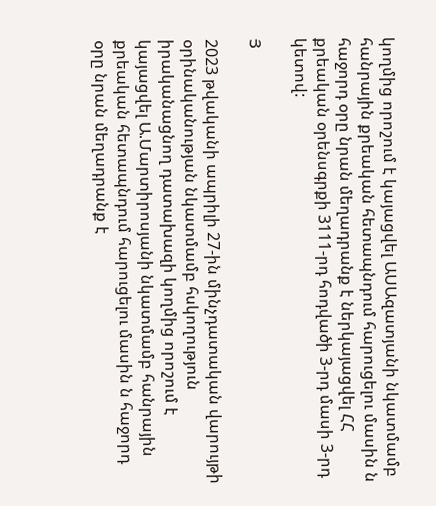կողմից որոշում է կայացվել ԱՍԱզատյանի նկատմամբ հանրային քրեական հետապնդում հարուցելու մասին ն հաջորդ օրը նրան մեղադրանք է ներկայացվել ՀՀ քրեական օրենսգրքի 3111-րդ հոդվածի 3-րդ մասի 3-րդ կետով:

Յ

2023 թվականի ապրիլի 27-ին մինչդատական վարույթի օրինականության նկատմամբ հսկողություն իրականացնող դատախազի կողմից որոշում է կայացվել Ա.Մարտիրոսյանի նկատմամբ հանրային քրեական հետապնդում հարուցելու մասին ն հաջորդ օրը նրան մեղադրանք է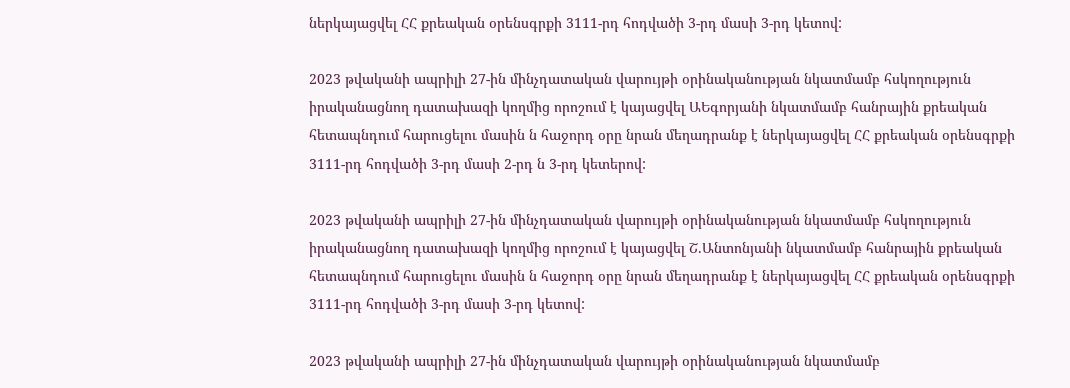ներկայացվել ՀՀ քրեական օրենսգրքի 3111-րդ հոդվածի 3-րդ մասի 3-րդ կետով:

2023 թվականի ապրիլի 27-ին մինչդատական վարույթի օրինականության նկատմամբ հսկողություն իրականացնող դատախազի կողմից որոշում է կայացվել ԱԵգորյանի նկատմամբ հանրային քրեական հետապնդում հարուցելու մասին ն հաջորդ օրը նրան մեղադրանք է ներկայացվել ՀՀ քրեական օրենսգրքի 3111-րդ հոդվածի 3-րդ մասի 2-րդ ն 3-րդ կետերով:

2023 թվականի ապրիլի 27-ին մինչդատական վարույթի օրինականության նկատմամբ հսկողություն իրականացնող դատախազի կողմից որոշում է կայացվել Շ.Անտոնյանի նկատմամբ հանրային քրեական հետապնդում հարուցելու մասին ն հաջորդ օրը նրան մեղադրանք է ներկայացվել ՀՀ քրեական օրենսգրքի 3111-րդ հոդվածի 3-րդ մասի 3-րդ կետով:

2023 թվականի ապրիլի 27-ին մինչդատական վարույթի օրինականության նկատմամբ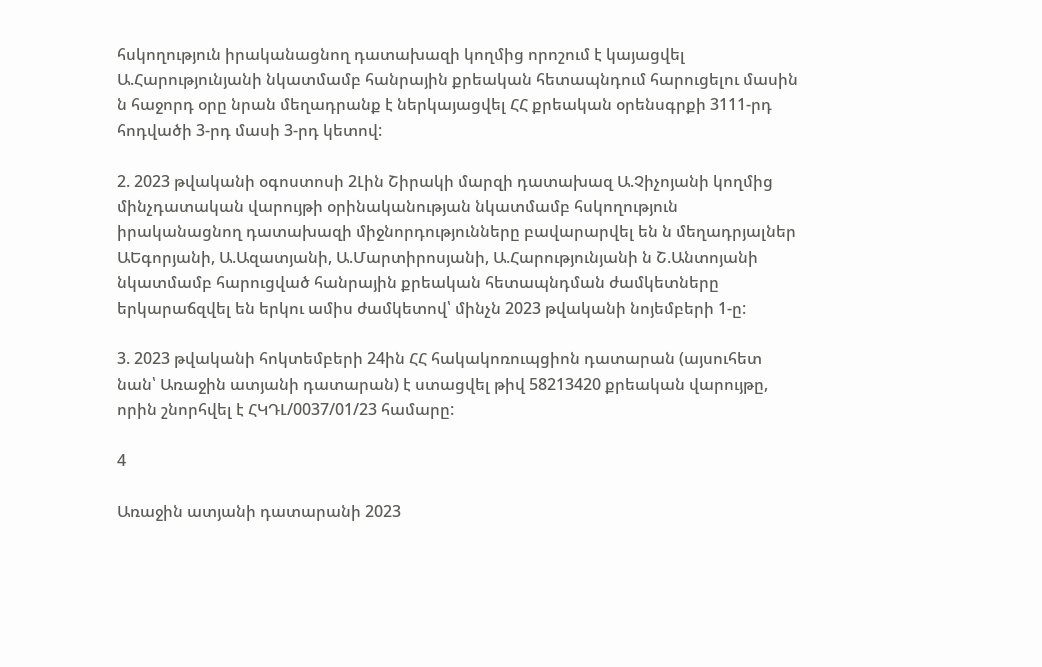հսկողություն իրականացնող դատախազի կողմից որոշում է կայացվել Ա.Հարությունյանի նկատմամբ հանրային քրեական հետապնդում հարուցելու մասին ն հաջորդ օրը նրան մեղադրանք է ներկայացվել ՀՀ քրեական օրենսգրքի 3111-րդ հոդվածի 3-րդ մասի 3-րդ կետով:

2. 2023 թվականի օգոստոսի 2Լին Շիրակի մարզի դատախազ Ա.Չիչոյանի կողմից մինչդատական վարույթի օրինականության նկատմամբ հսկողություն իրականացնող դատախազի միջնորդությունները բավարարվել են ն մեղադրյալներ ԱԵգորյանի, Ա.Ազատյանի, Ա.Մարտիրոսյանի, Ա.Հարությունյանի ն Շ.Անտոյանի նկատմամբ հարուցված հանրային քրեական հետապնդման ժամկետները երկարաճզվել են երկու ամիս ժամկետով՝ մինչն 2023 թվականի նոյեմբերի 1-ը:

3. 2023 թվականի հոկտեմբերի 24ին ՀՀ հակակոռուպցիոն դատարան (այսուհետ նան՝ Առաջին ատյանի դատարան) է ստացվել թիվ 58213420 քրեական վարույթը, որին շնորհվել է ՀԿԴԼ/0037/01/23 համարը:

4

Առաջին ատյանի դատարանի 2023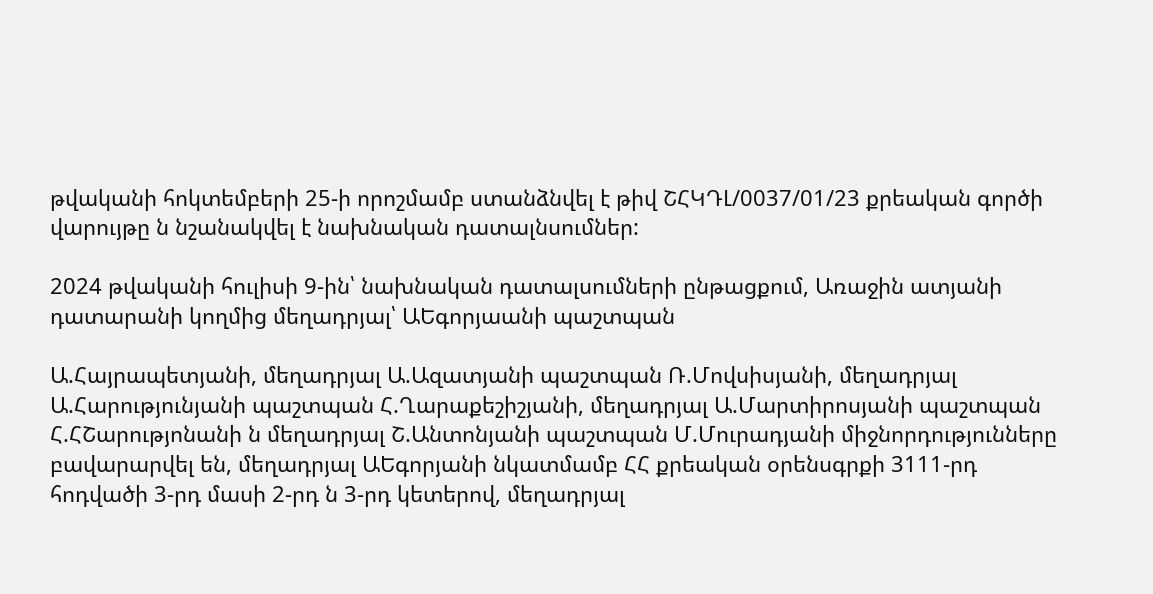թվականի հոկտեմբերի 25-ի որոշմամբ ստանձնվել է թիվ ՇՀԿԴԼ/0037/01/23 քրեական գործի վարույթը ն նշանակվել է նախնական դատալնսումներ:

2024 թվականի հուլիսի 9-ին՝ նախնական դատալսումների ընթացքում, Առաջին ատյանի դատարանի կողմից մեղադրյալ՝ ԱԵգորյաանի պաշտպան

Ա.Հայրապետյանի, մեղադրյալ Ա.Ազատյանի պաշտպան Ռ.Մովսիսյանի, մեղադրյալ Ա.Հարությունյանի պաշտպան Հ.Ղարաքեշիշյանի, մեղադրյալ Ա.Մարտիրոսյանի պաշտպան Հ.ՀՇարությոնանի ն մեղադրյալ Շ.Անտոնյանի պաշտպան Մ.Մուրադյանի միջնորդությունները բավարարվել են, մեղադրյալ ԱԵգորյանի նկատմամբ ՀՀ քրեական օրենսգրքի 3111-րդ հոդվածի 3-րդ մասի 2-րդ ն 3-րդ կետերով, մեղադրյալ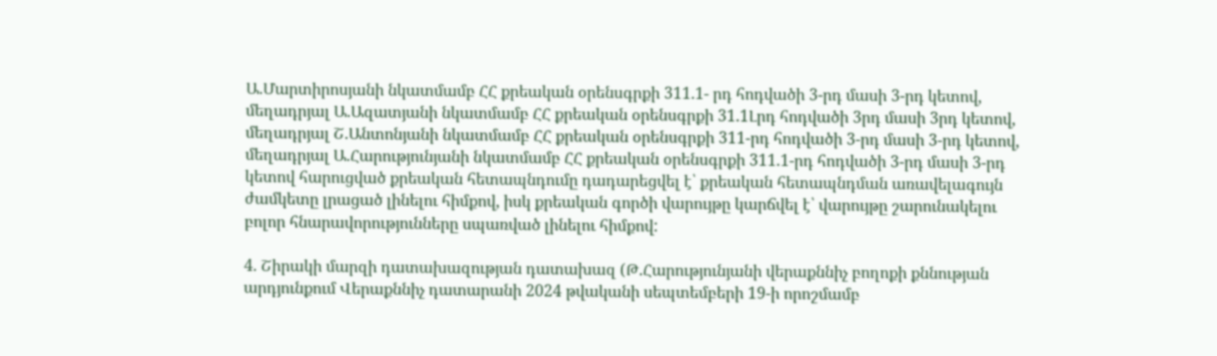Ա.Մարտիրոսյանի նկատմամբ ՀՀ քրեական օրենսգրքի 311.1- րդ հոդվածի 3-րդ մասի 3-րդ կետով, մեղադրյալ Ա.Ազատյանի նկատմամբ ՀՀ քրեական օրենսգրքի 31.1Լրդ հոդվածի 3րդ մասի 3րդ կետով, մեղադրյալ Շ.Անտոնյանի նկատմամբ ՀՀ քրեական օրենսգրքի 311-րդ հոդվածի 3-րդ մասի 3-րդ կետով, մեղադրյալ Ա.Հարությունյանի նկատմամբ ՀՀ քրեական օրենսգրքի 311.1-րդ հոդվածի 3-րդ մասի 3-րդ կետով հարուցված քրեական հետապնդումը դադարեցվել է՝ քրեական հետապնդման առավելագույն ժամկետը լրացած լինելու հիմքով, իսկ քրեական գործի վարույթը կարճվել է՝ վարույթը շարունակելու բոլոր հնարավորությունները սպառված լինելու հիմքով:

4. Շիրակի մարզի դատախազության դատախազ (Թ.Հարությունյանի վերաքննիչ բողոքի քննության արդյունքում Վերաքննիչ դատարանի 2024 թվականի սեպտեմբերի 19-ի որոշմամբ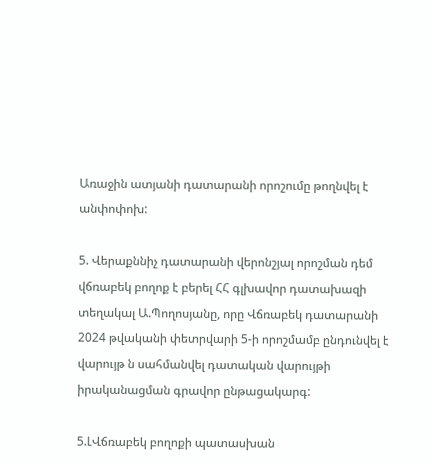Առաջին ատյանի դատարանի որոշումը թողնվել է անփոփոխ:

5. Վերաքննիչ դատարանի վերոնշյալ որոշման դեմ վճռաբեկ բողոք է բերել ՀՀ գլխավոր դատախազի տեղակալ Ա.Պողոսյանը, որը Վճռաբեկ դատարանի 2024 թվականի փետրվարի 5-ի որոշմամբ ընդունվել է վարույթ ն սահմանվել դատական վարույթի իրականացման գրավոր ընթացակարգ:

5.ԼՎճռաբեկ բողոքի պատասխան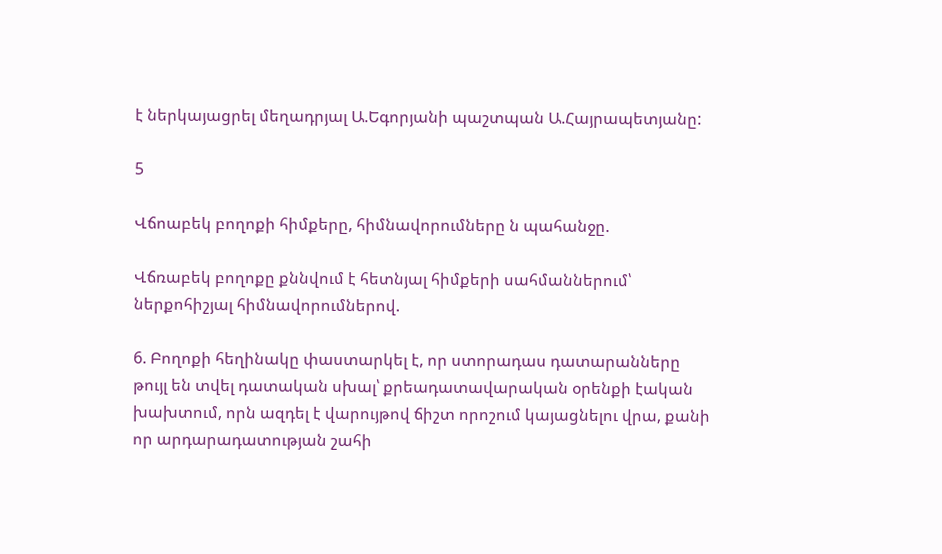է ներկայացրել մեղադրյալ Ա.Եգորյանի պաշտպան Ա.Հայրապետյանը:

5

Վճոաբեկ բողոքի հիմքերը, հիմնավորումները ն պահանջը.

Վճռաբեկ բողոքը քննվում է հետնյալ հիմքերի սահմաններում՝ ներքոհիշյալ հիմնավորումներով.

6. Բողոքի հեղինակը փաստարկել է, որ ստորադաս դատարանները թույլ են տվել դատական սխալ՝ քրեադատավարական օրենքի էական խախտում, որն ազդել է վարույթով ճիշտ որոշում կայացնելու վրա, քանի որ արդարադատության շահի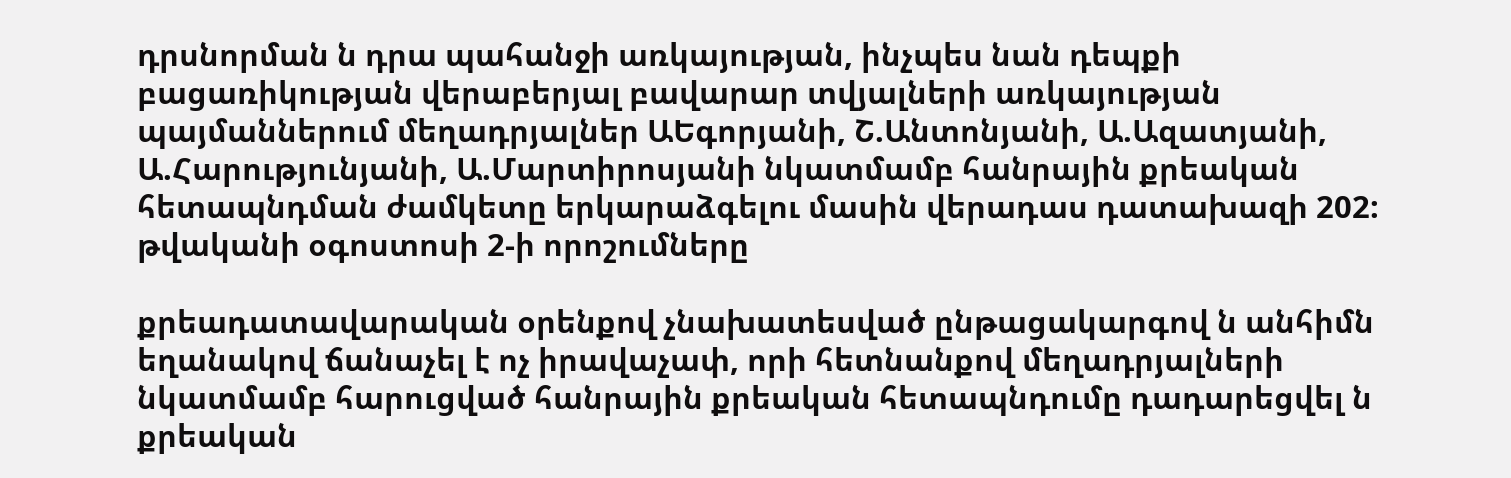դրսնորման ն դրա պահանջի առկայության, ինչպես նան դեպքի բացառիկության վերաբերյալ բավարար տվյալների առկայության պայմաններում մեղադրյալներ ԱԵգորյանի, Շ.Անտոնյանի, Ա.Ազատյանի, Ա.Հարությունյանի, Ա.Մարտիրոսյանի նկատմամբ հանրային քրեական հետապնդման ժամկետը երկարաձգելու մասին վերադաս դատախազի 202: թվականի օգոստոսի 2-ի որոշումները

քրեադատավարական օրենքով չնախատեսված ընթացակարգով ն անհիմն եղանակով ճանաչել է ոչ իրավաչափ, որի հետնանքով մեղադրյալների նկատմամբ հարուցված հանրային քրեական հետապնդումը դադարեցվել ն քրեական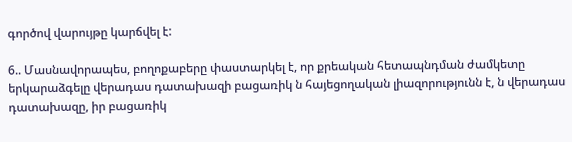գործով վարույթը կարճվել է:

6.. Մասնավորապես, բողոքաբերը փաստարկել է, որ քրեական հետապնդման ժամկետը երկարաձգելը վերադաս դատախազի բացառիկ ն հայեցողական լիազորությունն է, ն վերադաս դատախազը, իր բացառիկ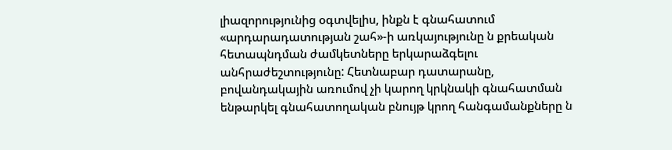լիազորությունից օգտվելիս, ինքն է գնահատում «արդարադատության շահ»-ի առկայությունը ն քրեական հետապնդման ժամկետները երկարաձգելու անհրաժեշտությունը: Հետնաբար դատարանը, բովանդակային առումով չի կարող կրկնակի գնահատման ենթարկել գնահատողական բնույթ կրող հանգամանքները ն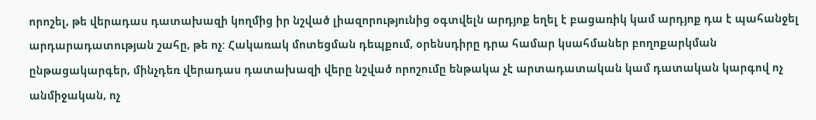որոշել, թե վերադաս դատախազի կողմից իր նշված լիազորությունից օգտվելն արդյոք եղել է բացառիկ կամ արդյոք դա է պահանջել արդարադատության շահը, թե ոչ: Հակառակ մոտեցման դեպքում, օրենսդիրը դրա համար կսահմաներ բողոքարկման ընթացակարգեր, մինչդեռ վերադաս դատախազի վերը նշված որոշումը ենթակա չէ արտադատական կամ դատական կարգով ոչ անմիջական, ոչ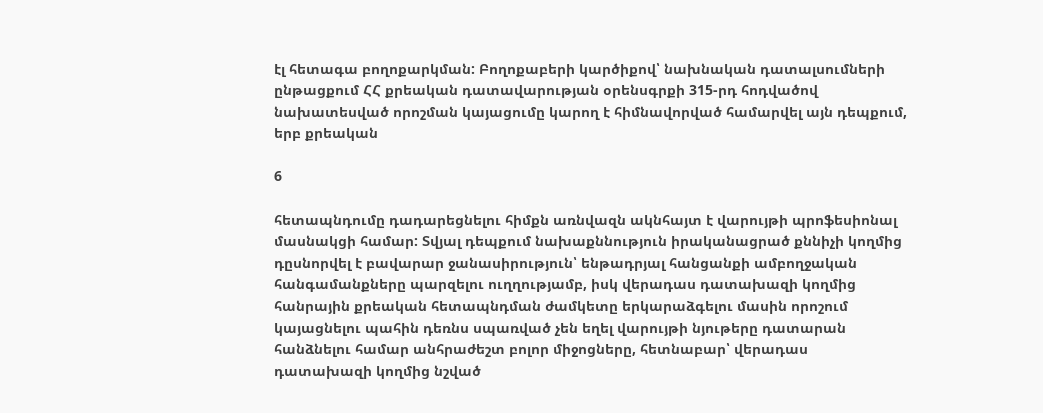էլ հետագա բողոքարկման: Բողոքաբերի կարծիքով՝ նախնական դատալսումների ընթացքում ՀՀ քրեական դատավարության օրենսգրքի 315-րդ հոդվածով նախատեսված որոշման կայացումը կարող է հիմնավորված համարվել այն դեպքում, երբ քրեական

6

հետապնդումը դադարեցնելու հիմքն առնվազն ակնհայտ է վարույթի պրոֆեսիոնալ մասնակցի համար: Տվյալ դեպքում նախաքննություն իրականացրած քննիչի կողմից դըսնորվել է բավարար ջանասիրություն՝ ենթադրյալ հանցանքի ամբողջական հանգամանքները պարզելու ուղղությամբ, իսկ վերադաս դատախազի կողմից հանրային քրեական հետապնդման ժամկետը երկարաձգելու մասին որոշում կայացնելու պահին դեռնս սպառված չեն եղել վարույթի նյութերը դատարան հանձնելու համար անհրաժեշտ բոլոր միջոցները, հետնաբար՝ վերադաս դատախազի կողմից նշված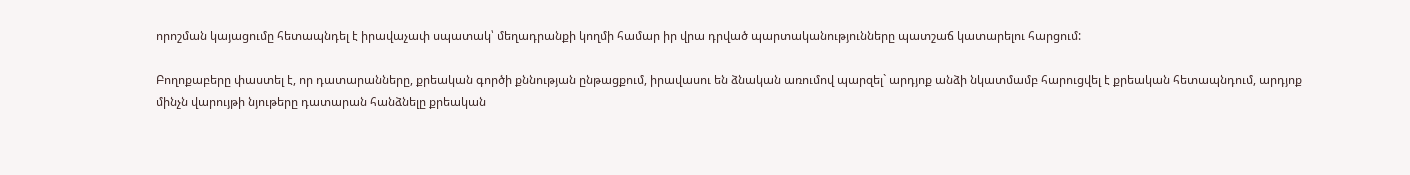որոշման կայացումը հետապնդել է իրավաչափ սպատակ՝ մեղադրանքի կողմի համար իր վրա դրված պարտականությունները պատշաճ կատարելու հարցում:

Բողոքաբերը փաստել է, որ դատարանները, քրեական գործի քննության ընթացքում, իրավասու են ձնական առումով պարզել` արդյոք անձի նկատմամբ հարուցվել է քրեական հետապնդում, արդյոք մինչն վարույթի նյութերը դատարան հանձնելը քրեական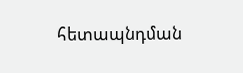հետապնդման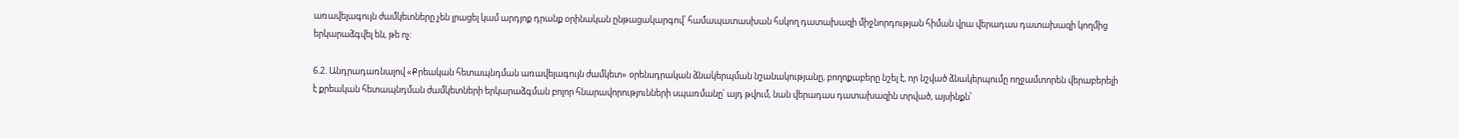առավելագույն ժամկետները չեն լրացել կամ արդյոք դրանք օրինական ընթացակարգով՝ համապատասխան հսկող դատախազի միջնորդության հիման վրա վերադաս դատախազի կողմից երկարաձգվել են, թե ոչ:

6.2. Անդրադառնալով «Քրեական հետապնդման առավելագույն ժամկետ» օրենսդրական ձնակերպման նշանակությանը, բողոքաբերը նշել է, որ նշված ձնակերպումը ողջամտորեն վերաբերելի է քրեական հետապնդման ժամկետների երկարաձգման բոլոր հնարավորությունների սպառմանը՝ այդ թվում, նան վերադաս դատախազին տրված, այսինքն՝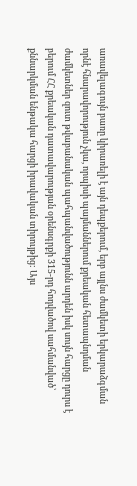առավելագույն բառը կիրառելի է այն դեպքերում, երբ այլնս ժամկետի երկարաձգման որնէ հնարավորություն չկա, որպիսի պայմաններում քրեական հետապնդման ժամկետներ զուտ թվաբանական պահպանվածությունն արդեն իսկ սույն հարցը դուրս է բերում ՀՀ քրեական դատավարության օրենսգրքի 315-րդ հոդվածով սահմանված՝ քննարկման ենթակա հարցի իրավական տիրույթից: Այս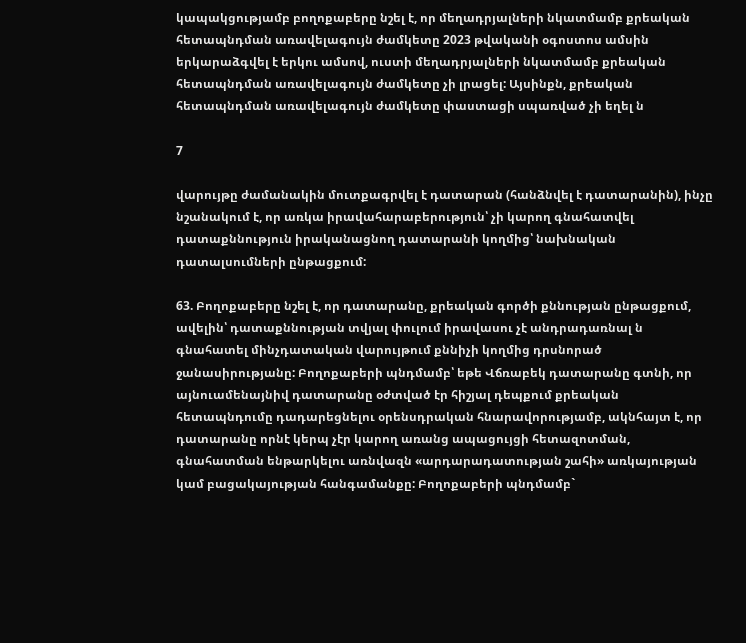կապակցությամբ բողոքաբերը նշել է, որ մեղադրյալների նկատմամբ քրեական հետապնդման առավելագույն ժամկետը 2023 թվականի օգոստոս ամսին երկարաձգվել է երկու ամսով, ուստի մեղադրյալների նկատմամբ քրեական հետապնդման առավելագույն ժամկետը չի լրացել: Այսինքն, քրեական հետապնդման առավելագույն ժամկետը փաստացի սպառված չի եղել ն

7

վարույթը ժամանակին մուտքագրվել է դատարան (հանձնվել է դատարանին), ինչը նշանակում է, որ առկա իրավահարաբերություն՝ չի կարող գնահատվել դատաքննություն իրականացնող դատարանի կողմից՝ նախնական դատալսումների ընթացքում:

63. Բողոքաբերը նշել է, որ դատարանը, քրեական գործի քննության ընթացքում, ավելին՝ դատաքննության տվյալ փուլում իրավասու չէ անդրադառնալ ն գնահատել մինչդատական վարույթում քննիչի կողմից դրսնորած ջանասիրությանը: Բողոքաբերի պնդմամբ՝ եթե Վճռաբեկ դատարանը գտնի, որ այնուամենայնիվ դատարանը օժտված էր հիշյալ դեպքում քրեական հետապնդումը դադարեցնելու օրենսդրական հնարավորությամբ, ակնհայտ է, որ դատարանը որնէ կերպ չէր կարող առանց ապացույցի հետազոտման, գնահատման ենթարկելու առնվազն «արդարադատության շահի» առկայության կամ բացակայության հանգամանքը: Բողոքաբերի պնդմամբ`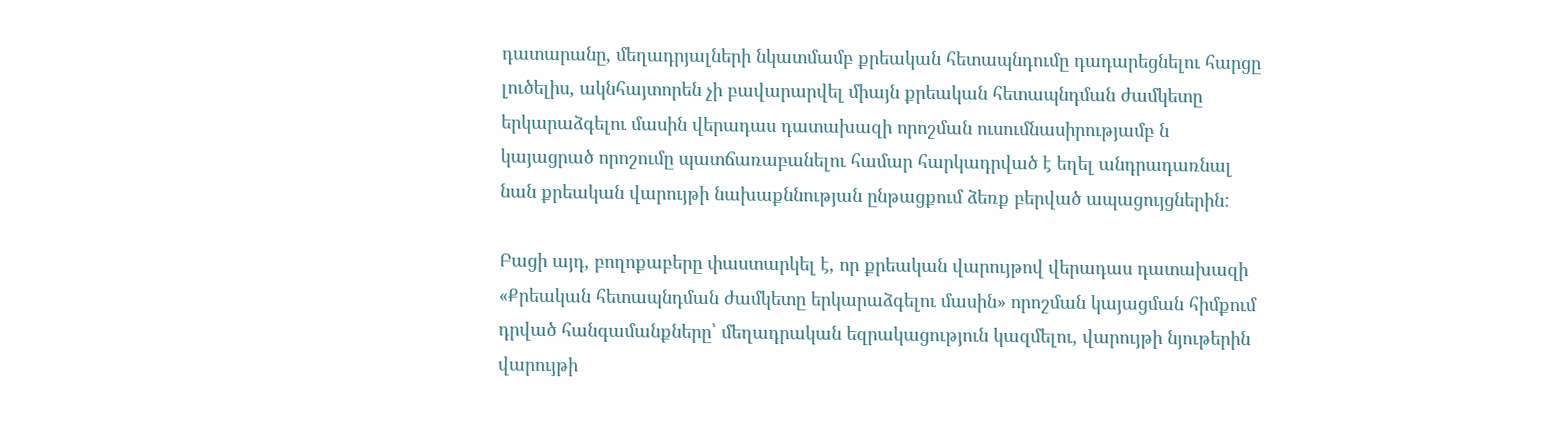դատարանը, մեղադրյալների նկատմամբ քրեական հետապնդումը դադարեցնելու հարցը լուծելիս, ակնհայտորեն չի բավարարվել միայն քրեական հետապնդման ժամկետը երկարաձգելու մասին վերադաս դատախազի որոշման ուսումնասիրությամբ ն կայացրած որոշումը պատճառաբանելու համար հարկադրված է եղել անդրադառնալ նան քրեական վարույթի նախաքննության ընթացքում ձեռք բերված ապացույցներին:

Բացի այդ, բողոքաբերը փաստարկել է, որ քրեական վարույթով վերադաս դատախազի «Քրեական հետապնդման ժամկետը երկարաձգելու մասին» որոշման կայացման հիմքում դրված հանգամանքները՝ մեղադրական եզրակացություն կազմելու, վարույթի նյութերին վարույթի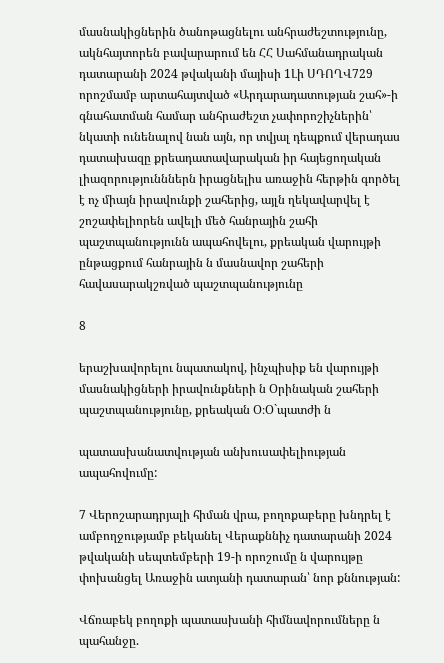մասնակիցներին ծանոթացնելու անհրաժեշտությունը, ակնհայտորեն բավարարում են ՀՀ Սահմանադրական դատարանի 2024 թվականի մայիսի 1Լի ՍԴՈՂՎ729 որոշմամբ արտահայտված «Արդարադատության շահ»-ի գնահատման համար անհրաժեշտ չափորոշիչներին՝ նկատի ունենալով նան այն, որ տվյալ դեպքում վերադաս դատախազը քրեադատավարական իր հայեցողական լիազորությունններն իրացնելիս առաջին հերթին գործել է ոչ միայն իրավունքի շահերից, այլն ղեկավարվել է շոշափելիորեն ավելի մեծ հանրային շահի պաշտպանությունն ապահովելու, քրեական վարույթի ընթացքում հանրային ն մասնավոր շահերի հավասարակշռված պաշտպանությունը

8

երաշխավորելու նպատակով, ինչպիսիք են վարույթի մասնակիցների իրավունքների ն Օրինական շահերի պաշտպանությունը, քրեական Օ։Օ`պատժի ն

պատասխանատվության անխուսափելիության ապահովումը:

7 Վերոշարադրյալի հիման վրա, բողոքաբերը խնդրել է ամբողջությամբ բեկանել Վերաքննիչ դատարանի 2024 թվականի սեպտեմբերի 19-ի որոշումը ն վարույթը փոխանցել Առաջին ատյանի դատարան՝ նոր քննության:

Վճռաբեկ բողոքի պատասխանի հիմնավորումները ն պահանջը.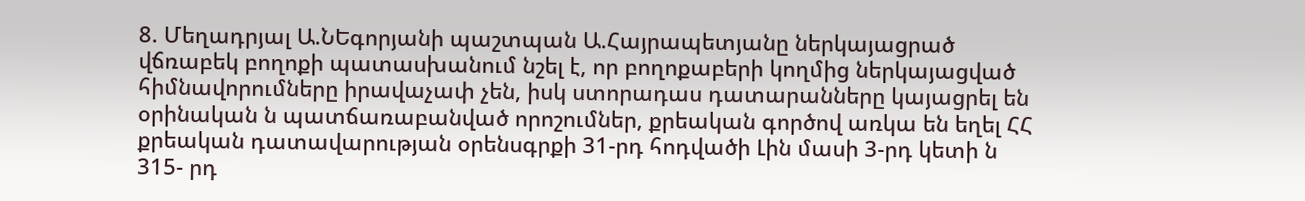8. Մեղադրյալ Ա.ՆԵգորյանի պաշտպան Ա.Հայրապետյանը ներկայացրած վճռաբեկ բողոքի պատասխանում նշել է, որ բողոքաբերի կողմից ներկայացված հիմնավորումները իրավաչափ չեն, իսկ ստորադաս դատարանները կայացրել են օրինական ն պատճառաբանված որոշումներ, քրեական գործով առկա են եղել ՀՀ քրեական դատավարության օրենսգրքի 31-րդ հոդվածի Լին մասի 3-րդ կետի ն 315- րդ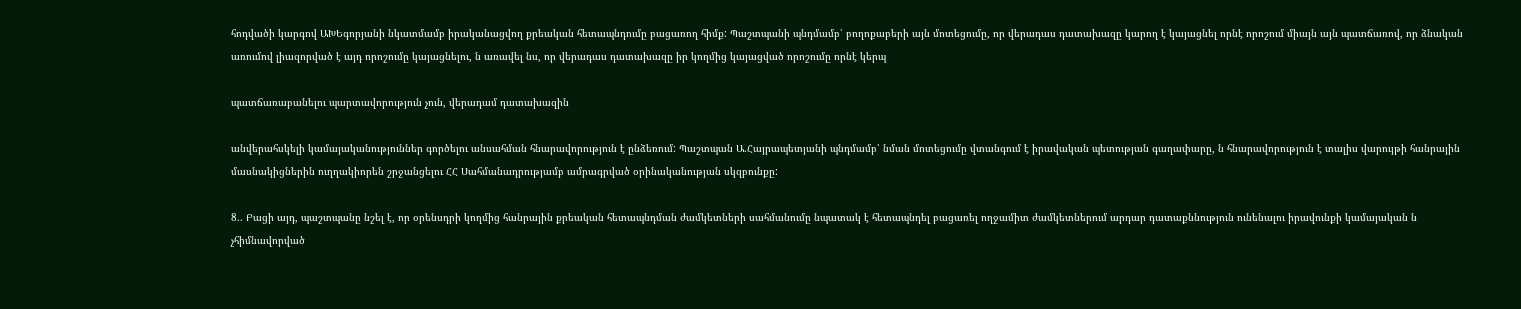հոդվածի կարգով ԱԽԵգորյանի նկատմամբ իրականացվող քրեական հետապնդումը բացառող հիմք: Պաշտպանի պնդմամբ՝ բողոքաբերի այն մոտեցումը, որ վերադաս դատախազը կարող է կայացնել որնէ որոշում միայն այն պատճառով, որ ձնական առումով լիազորված է այդ որոշումը կայացնելու, ն առավել նս, որ վերադաս դատախազը իր կողմից կայացված որոշումը որնէ կերպ

պատճառաբանելու պարտավորություն չուն, վերադամ դատախազին

անվերահսկելի կամայականություններ գործելու անսահման հնարավորություն է ընձեռում: Պաշտպան Ա.Հայրապետյանի պնդմամբ՝ նման մոտեցումը վտանգում է իրավական պետության գաղափարը, ն հնարավորություն է տալիս վարույթի հանրային մասնակիցներին ուղղակիորեն շրջանցելու ՀՀ Սահմանադրությամբ ամրագրված օրինականության սկզբունքը:

8.. Բացի այդ, պաշտպանը նշել է, որ օրենսդրի կողմից հանրային քրեական հետապնդման ժամկետների սահմանումը նպատակ է հետապնդել բացառել ողջամիտ ժամկետներում արդար դատաքննություն ունենալու իրավունքի կամայական ն չհիմնավորված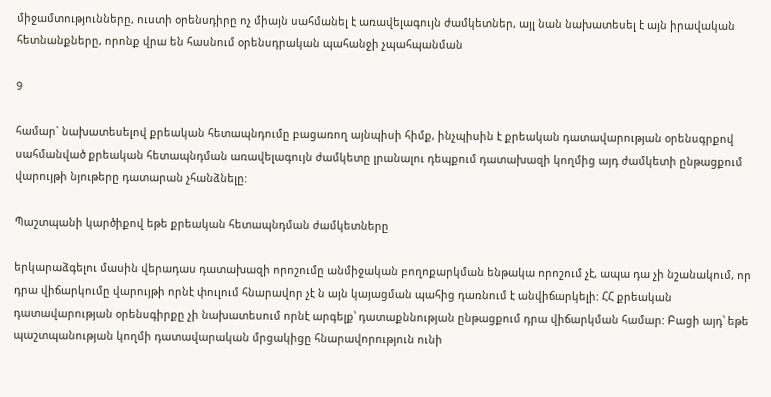միջամտությունները, ուստի օրենսդիրը ոչ միայն սահմանել է առավելագույն ժամկետներ, այլ նան նախատեսել է այն իրավական հետնանքները, որոնք վրա են հասնում օրենսդրական պահանջի չպահպանման

9

համար` նախատեսելով քրեական հետապնդումը բացառող այնպիսի հիմք, ինչպիսին է քրեական դատավարության օրենսգրքով սահմանված քրեական հետապնդման առավելագույն ժամկետը լրանալու դեպքում դատախազի կողմից այդ ժամկետի ընթացքում վարույթի նյութերը դատարան չհանձնելը:

Պաշտպանի կարծիքով եթե քրեական հետապնդման ժամկետները

երկարաձգելու մասին վերադաս դատախազի որոշումը անմիջական բողոքարկման ենթակա որոշում չէ, ապա դա չի նշանակում, որ դրա վիճարկումը վարույթի որնէ փուլում հնարավոր չէ ն այն կայացման պահից դառնում է անվիճարկելի: ՀՀ քրեական դատավարության օրենսգիրքը չի նախատեսում որնէ արգելք՝ դատաքննության ընթացքում դրա վիճարկման համար: Բացի այդ՝ եթե պաշտպանության կողմի դատավարական մրցակիցը հնարավորություն ունի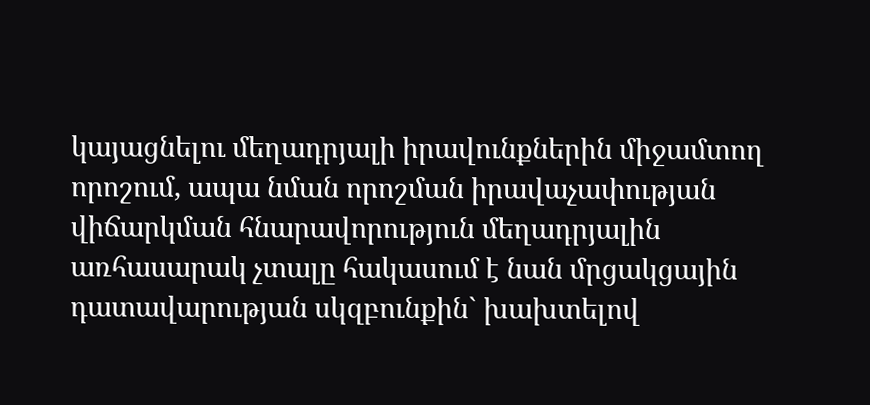կայացնելու մեղադրյալի իրավունքներին միջամտող որոշում, ապա նման որոշման իրավաչափության վիճարկման հնարավորություն մեղադրյալին առհասարակ չտալը հակասում է նան մրցակցային դատավարության սկզբունքին` խախտելով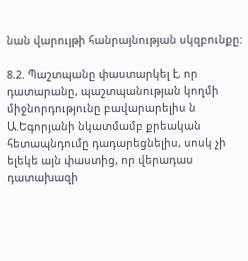նան վարույթի հանրայնության սկզբունքը:

8.2. Պաշտպանը փաստարկել է, որ դատարանը, պաշտպանության կողմի միջնորդությունը բավարարելիս ն Ա.Եգորյանի նկատմամբ քրեական հետապնդումը դադարեցնելիս, սոսկ չի ելեկե այն փաստից, որ վերադաս դատախազի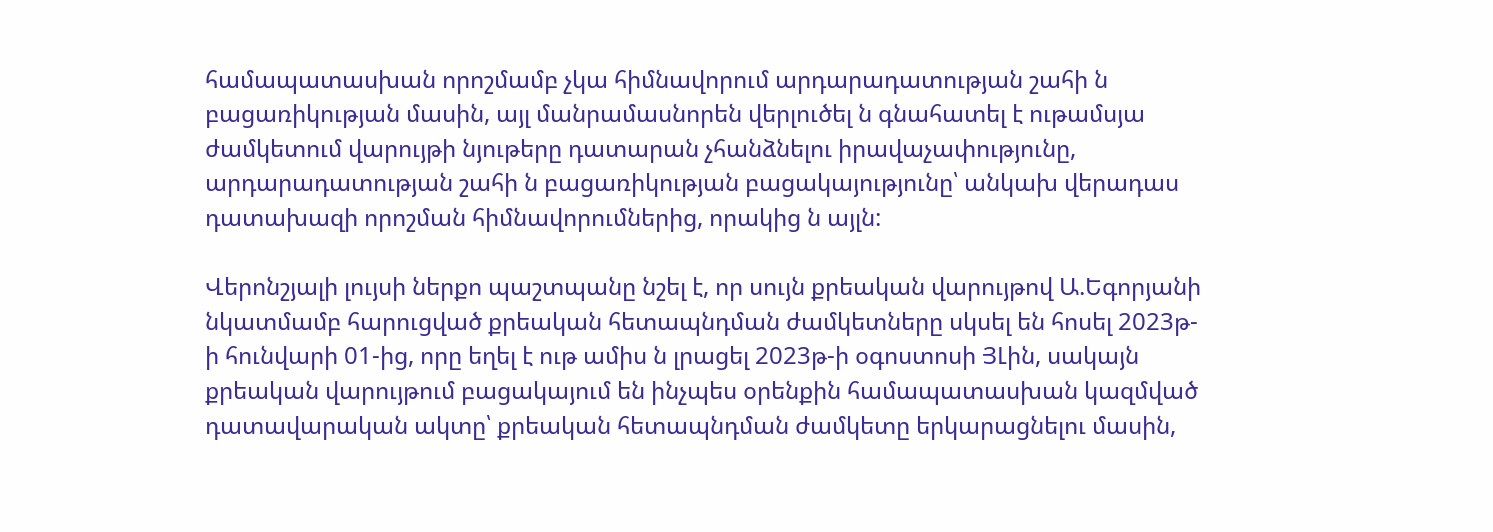համապատասխան որոշմամբ չկա հիմնավորում արդարադատության շահի ն բացառիկության մասին, այլ մանրամասնորեն վերլուծել ն գնահատել է ութամսյա ժամկետում վարույթի նյութերը դատարան չհանձնելու իրավաչափությունը, արդարադատության շահի ն բացառիկության բացակայությունը՝ անկախ վերադաս դատախազի որոշման հիմնավորումներից, որակից ն այլն:

Վերոնշյալի լույսի ներքո պաշտպանը նշել է, որ սույն քրեական վարույթով Ա.Եգորյանի նկատմամբ հարուցված քրեական հետապնդման ժամկետները սկսել են հոսել 2023թ-ի հունվարի 01-ից, որը եղել է ութ ամիս ն լրացել 2023թ-ի օգոստոսի ՅԼին, սակայն քրեական վարույթում բացակայում են ինչպես օրենքին համապատասխան կազմված դատավարական ակտը՝ քրեական հետապնդման ժամկետը երկարացնելու մասին,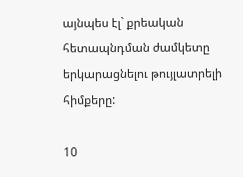այնպես էլ` քրեական հետապնդման ժամկետը երկարացնելու թույլատրելի հիմքերը:

10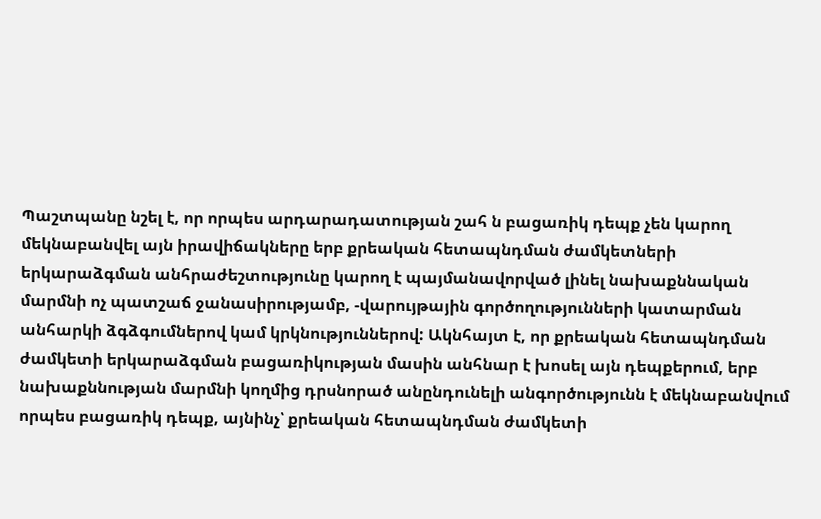Պաշտպանը նշել է, որ որպես արդարադատության շահ ն բացառիկ դեպք չեն կարող մեկնաբանվել այն իրավիճակները երբ քրեական հետապնդման ժամկետների երկարաձգման անհրաժեշտությունը կարող է պայմանավորված լինել նախաքննական մարմնի ոչ պատշաճ ջանասիրությամբ, -վարույթային գործողությունների կատարման անհարկի ձգձգումներով կամ կրկնություններով: Ակնհայտ է, որ քրեական հետապնդման ժամկետի երկարաձգման բացառիկության մասին անհնար է խոսել այն դեպքերում, երբ նախաքննության մարմնի կողմից դրսնորած անընդունելի անգործությունն է մեկնաբանվում որպես բացառիկ դեպք, այնինչ՝ քրեական հետապնդման ժամկետի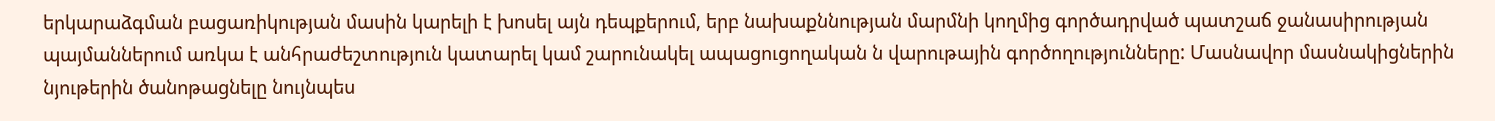երկարաձգման բացառիկության մասին կարելի է խոսել այն դեպքերում, երբ նախաքննության մարմնի կողմից գործադրված պատշաճ ջանասիրության պայմաններում առկա է անհրաժեշտություն կատարել կամ շարունակել ապացուցողական ն վարութային գործողությունները: Մասնավոր մասնակիցներին նյութերին ծանոթացնելը նույնպես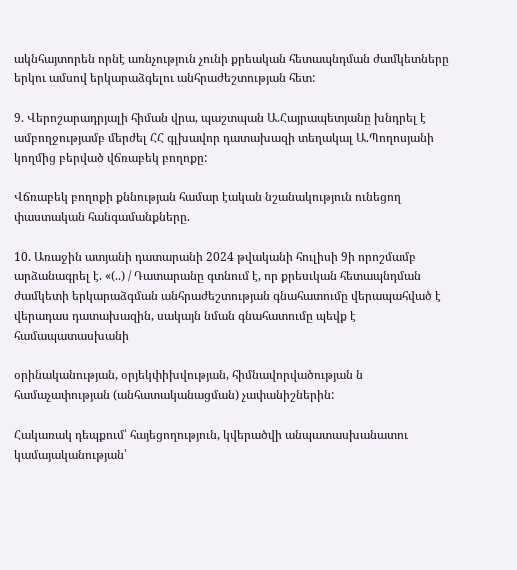ակնհայտորեն որնէ առնչություն չունի քրեական հետապնդման ժամկետները երկու ամսով երկարաձգելու անհրաժեշտության հետ:

9. Վերոշարադրյալի հիման վրա, պաշտպան Ա.Հայրապետյանը խնդրել է ամբողջությամբ մերժել ՀՀ գլխավոր դատախազի տեղակալ Ա.Պողոսյանի կողմից բերված վճռաբեկ բողոքը:

Վճռաբեկ բողոքի քննության համար էական նշանակություն ունեցող փաստական հանգամանքները.

10. Առաջին ատյանի դատարանի 2024 թվականի հուլիսի 9ի որոշմամբ արձանագրել է. «(..) / Դատարանը գտնում է, որ քրեսւկան հետապնդման ժամկետի երկարաձգման անհրաժեշտության գնահատումը վերապահված է վերադաս դատախազին, սակայն նման գնահատումը պեվք է համապատասխանի

օրինականության, օրյեկփիխվության, հիմնավորվածության ն համաչափության (անհատականացման) չափանիշներին:

Հակառակ դեպքում՝ հայեցողություն, կվերածվի անպատասխանատու կամայականության՝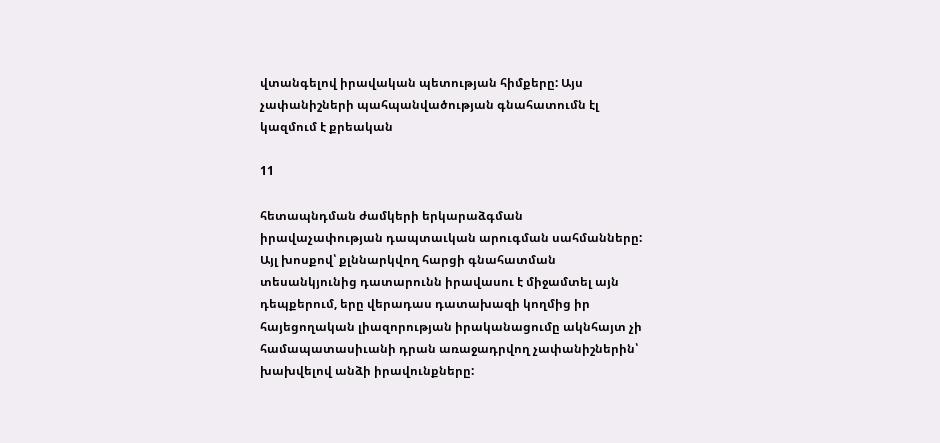վտանգելով իրավական պետության հիմքերը: Այս չափանիշների պահպանվածության գնահատումն էլ կազմում է քրեական

11

հետապնդման ժամկերի երկարաձգման իրավաչափության դապտաւկան արուգման սահմանները: Այլ խոսքով՝ քլննարկվող հարցի գնահատման տեսանկյունից դատարունն իրավասու է միջամտել այն դեպքերում, երը վերադաս դատախազի կողմից իր հայեցողական լիազորության իրականացումը ակնհայտ չի համապատասիւանի դրան առաջադրվող չափանիշներին՝ խախվելով անձի իրավունքները: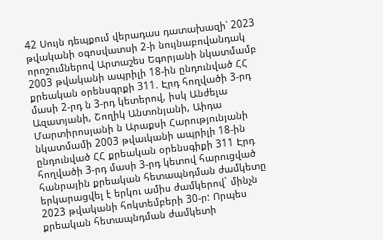42 Սույն դեպքում վերադաս դատախազի՝ 2023 թվականի օգոսվատսի 2-ի նույնաբովանդակ որոշումներով Արտաշես Եգորյանի նկատմամբ 2003 թվականի ապրիլի 18-ին ընդունված ՀՀ քրեական օրենսգրքի 311. Էրդ հողվածի 3-րդ մասի 2-րդ ն 3-րդ կետերով, իսկ Անժելա Ազատյանի, Շողիկ Անտոնյանի, Աիդա Մարտիրոսյանի ն Արաքսի Հարությունյանի նկատմամի 2003 թվաւկանի ապրիլի 18-ին ընդունված ՀՀ քրեական օրենսգիքի 311 Էրդ հողվածի 3-րդ մասի 3-րդ կետով հարուցված հանրային քրեական հետապնդման ժամկետը երկարացվել է երկու ամիս ժամկերով` մինչն 2023 թվականի հոկտեմբերի 30-ր: Որպես քրեական հետապնդման ժամկետի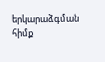երկարաձգման հիմք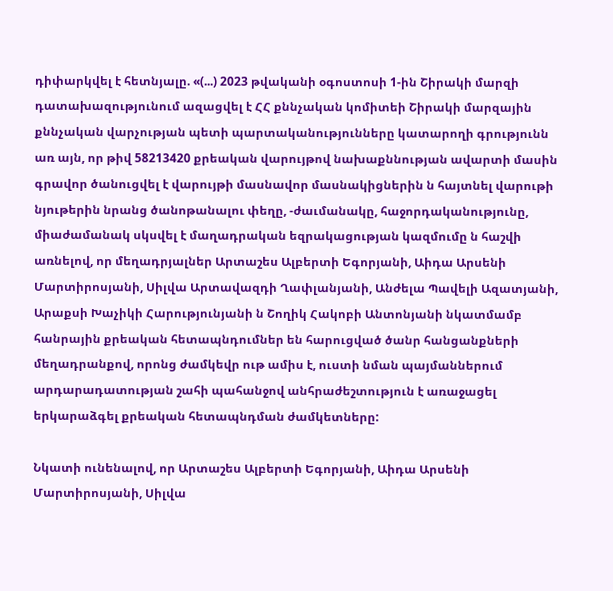դիփարկվել է հետնյալը. «(...) 2023 թվականի օգոստոսի 1-ին Շիրակի մարզի դատախազությունում ազացվել է ՀՀ քննչական կոմիտեի Շիրակի մարզային քննչական վարչության պետի պարտականությունները կատարողի գրությունն առ այն, որ թիվ 58213420 քրեական վարույթով նախաքննության ավարտի մասին գրավոր ծանուցվել է վարույթի մասնավոր մասնակիցներին ն հայտնել վարութի նյութերին նրանց ծանոթանալու փեղը, -ժաւմանակը, հաջորդականությունը, միաժամանակ սկսվել է մաղադրական եզրակացության կազմումը ն հաշվի առնելով, որ մեղադրյալներ Արտաշես Ալբերտի Եգորյանի, Աիդա Արսենի Մարտիրոսյանի, Սիլվա Արտավազդի Ղափլանյանի, Անժելա Պավելի Ազատյանի, Արաքսի Խաչիկի Հարությունյանի ն Շողիկ Հակոբի Անտոնյանի նկատմամբ հանրային քրեական հետապնդումներ են հարուցված ծանր հանցանքների մեղադրանքով, որոնց ժամկեվր ութ ամիս է, ուստի նման պայմաններում արդարադատության շահի պահանջով անհրաժեշտություն է առաջացել երկարաձգել քրեական հետապնդման ժամկետները:

Նկատի ունենալով, որ Արտաշես Ալբերտի Եգորյանի, Աիդա Արսենի Մարտիրոսյանի, Սիլվա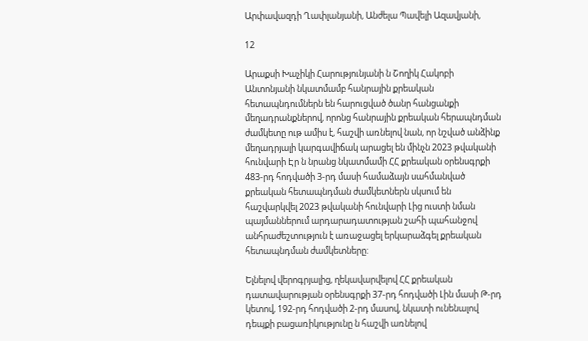Արփավազդի Ղափլանյանի, Անժելա Պավելի Ազավյանի,

12

Արաքսի Խաչիկի Հարությունյանի ն Շողիկ Հակոբի Անտոնյանի նկատմամբ հանրային քրեական հետապնդումներն են հարուցված ծանր հանցանքի մեղադրանքներով, որոնց հանրային քրեական հերապնդման ժամկետը ութ ամիս է, հաշվի առնելով նան, որ նշված անձինք մեղադրյալի կարգավիճակ արացել են մինչն 2023 թվականի հունվարի Էր ն նրանց նկատմամի ՀՀ քրեական օրենսգրքի 483-րդ հոդվածի 3-րդ մասի համաձայն սահմանված քրեական հետապնդման ժամկետներն սկսում են հաշվարկվել 2023 թվականի հունվարի Լից ուստի նման պայմաններում արդարադատության շահի պահանջով անհրաժեշտություն է առաջացել երկարաձգել քրեական հետապնդման ժամկետները:

Ելնելով վերոգրյալից, ղեկավարվելով ՀՀ քրեական դատավարության օրենսգրքի 37-րդ հոդվածի Լին մասի Թ-րդ կետով, 192-րդ հոդվածի 2-րդ մասով, նկատի ունենալով դեպքի բացառիկությունը ն հաշվի առնելով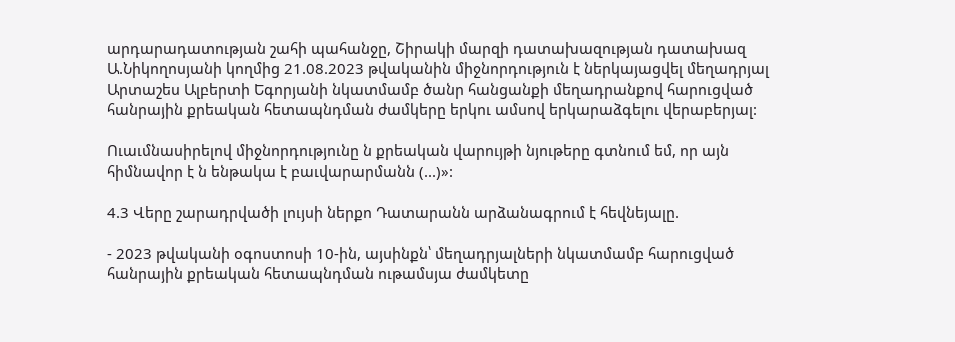արդարադատության շահի պահանջը, Շիրակի մարզի դատախազության դատախազ Ա.Նիկողոսյանի կողմից 21.08.2023 թվականին միջնորդություն է ներկայացվել մեղադրյալ Արտաշես Ալբերտի Եգորյանի նկատմամբ ծանր հանցանքի մեղադրանքով հարուցված հանրային քրեական հետապնդման ժամկերը երկու ամսով երկարաձգելու վերաբերյալ:

Ուաւմնասիրելով միջնորդությունը ն քրեական վարույթի նյութերը գտնում եմ, որ այն հիմնավոր է ն ենթակա է բաւվարարմանն (...)»:

4.3 Վերը շարադրվածի լույսի ներքո Դատարանն արձանագրում է հեվնեյալը.

- 2023 թվականի օգոստոսի 10-ին, այսինքն՝ մեղադրյալների նկատմամբ հարուցված հանրային քրեական հետապնդման ութամսյա ժամկետը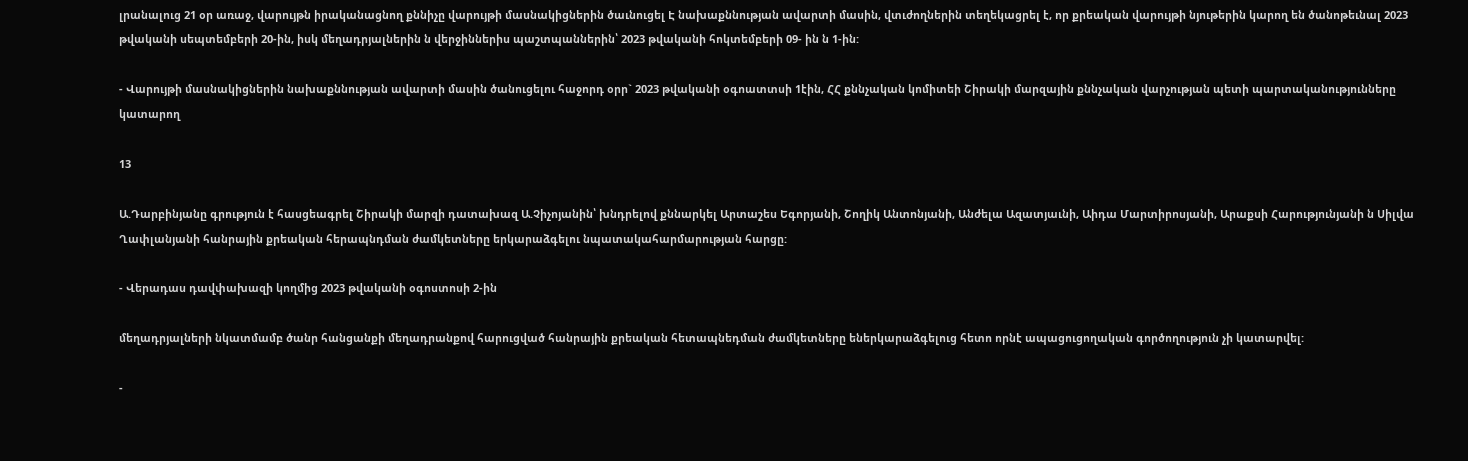լրանալուց 21 օր առաջ, վարույթն իրականացնող քննիչը վարույթի մասնակիցներին ծաւնուցել Է նախաքննության ավարտի մասին, վտւժողներին տեղեկացրել է, որ քրեական վարույթի նյութերին կարող են ծանոթեւնալ 2023 թվականի սեպտեմբերի 20-ին, իսկ մեղադրյալներին ն վերջիններիս պաշտպաններին՝ 2023 թվականի հոկտեմբերի 09- ին ն 1-ին:

- Վարույթի մասնակիցներին նախաքննության ավարտի մասին ծանուցելու հաջորդ օրր` 2023 թվականի օգոատտսի 1էին, ՀՀ քննչական կոմիտեի Շիրակի մարզային քննչական վարչության պետի պարտականությունները կատարող

13

Ա.Դարբինյանը գրություն է հասցեագրել Շիրակի մարզի դատախազ Ա.Չիչոյանին՝ խնդրելով քննարկել Արտաշես Եգորյանի, Շողիկ Անտոնյանի, Անժելա Ազատյաւնի, Աիդա Մարտիրոսյանի, Արաքսի Հարությունյանի ն Սիլվա Ղափլանյանի հանրային քրեական հերապնդման ժամկետները երկարաձգելու նպատակահարմարության հարցը:

- Վերադաս դավփախազի կողմից 2023 թվականի օգոստոսի 2-ին

մեղադրյալների նկատմամբ ծանր հանցանքի մեղադրանքով հարուցված հանրային քրեական հետապնեդման ժամկետները եներկարաձգելուց հետո որնէ ապացուցողական գործողություն չի կատարվել:

-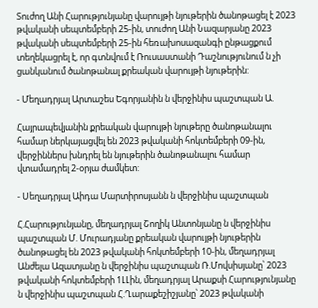Տուժող Անի Հարությունյանը վարույթի նյութերին ծանոթացել է 2023 թվականի սեպտեմբերի 25-ին, տուժող Անի Նազարյանը 2023 թվականի սեպտեմբերի 25-ին հեռախոսազանգի ընթացքում տեղեկացրել է, որ գտնվում է Ռուսաստանի Դաշնությունում ն չի ցանկանում ծանոթանալ քրեական վարույթի նյութերին:

- Մեղադրյալ Արտաշես Եգորյանին ն վերջինիս պաշտպան Ա.

Հայրապեվյանին քրեական վարույթի նյութերը ծանոթանալու համար ներկայացվել են 2023 թվականի հոկտեմբերի 09-ին, վերջիններս խնդրել են նյութերին ծանոթանալու համար վտամադրել 2-օրյա ժամկետ:

- Սեղադրյալ Աիդա Մարտիրոսյանն ն վերջինիս պաշտպան

Հ.Հարությունյանը, մեղադրյալ Շողիկ Անտոնյանը ն վերջինիս պաշտպան Մ. Մուրադյանը քրեական վարույթի նյութերին ծանոթացել են 2023 թվականի հոկտեմբերի 10-ին, մեղադրյալ Անժելա Ազատյանը ն վերջինիս պաշտպան Ռ.Մովսիսյանը՝ 2023 թվականի հոկտեմբերի 1ԼԼին, մեղադրյալ Արաքսի Հարությունյանը ն վերջինիս պաշտպան Հ.Ղարաքեշիշյանը՝ 2023 թվականի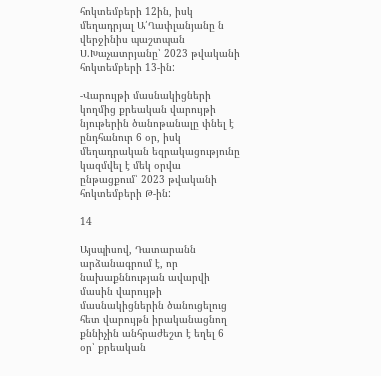հոկտեմբերի 12ին, իսկ մեղադրյալ Ա՛Ղափլանյանը ն վերջինիս պաշտպան Ս.Խաչատրյանը՝ 2023 թվականի հոկտեմբերի 13-ին:

-Վարույթի մասնակիցների կողմից քրեական վարույթի նյութերին ծանոթանալը փնել է ընդհանուր 6 օր, իսկ մեղադրական եզրակացությունը կազմվել է մեկ օրվա ընթացքում՝ 2023 թվականի հոկտեմբերի Թ-ին:

14

Այսպիսով, Դատարանն արձանագրում է, որ նախաքննության ավարվի մասին վարույթի մասնակիցներին ծանուցելուց հետ վարույթն իրականացնող քննիչին անհրաժեշտ է եղել 6 օր՝ քրեական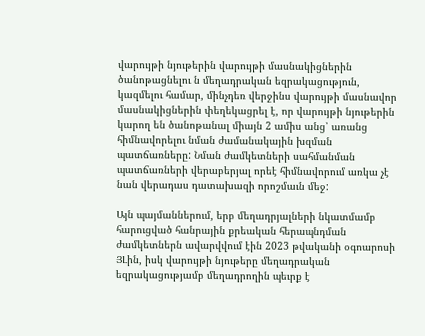վարույթի նյութերին վարույթի մասնակիցներին ծանոթացնելու ն մեղադրական եզրակացություն, կազմելու համար, մինչդեռ վերջինս վարույթի մասնավոր մասնակիցներին փեղեկացրել է, որ վարույթի նյութերին կարող են ծանոթանալ միայն 2 ամիս անց՝ առանց հիմնավորելու նման ժամանակային խզման պատճառները: Նման ժամկետների սահմանման պատճառների վերաբերյալ որեէ հիմնավորում առկա չէ նան վերադաս դատախազի որոշմաւն մեջ:

Այն պայմաններում, երբ մեղադրյալների նկատմամբ հարուցված հանրային քրեական հերապնդման ժամկետներն ավարվվում էին 2023 թվականի օգոարոսի ՅԼին, իսկ վարույթի նյութերը մեղադրական եզրակացությամբ մեղադրողին պեւրք է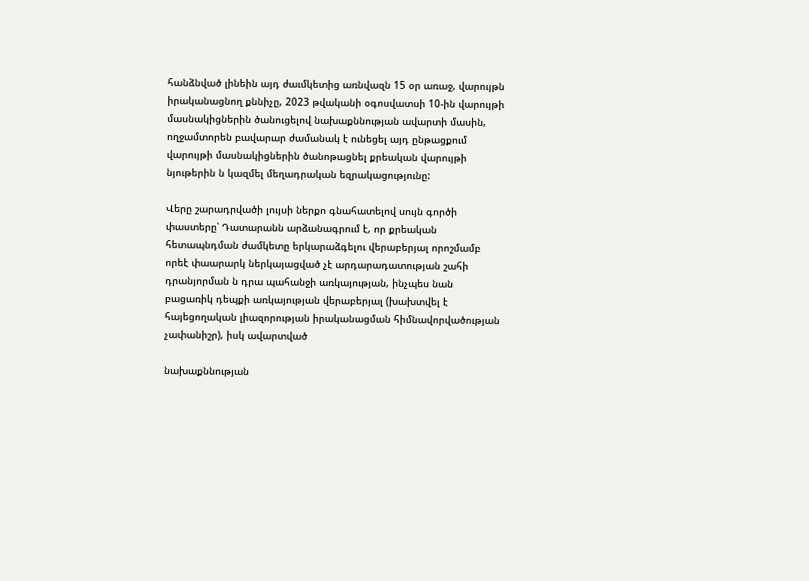հանձնված լինեին այդ ժաւմկետից առնվազն 15 օր առաջ, վարույթն իրականացնող քննիչը, 2023 թվականի օգոսվատսի 10-ին վարույթի մասնակիցներին ծանուցելով նախաքննության ավարտի մասին, ողջամտորեն բավարար ժամանակ է ունեցել այդ ընթացքում վարույթի մասնակիցներին ծանոթացնել քրեական վարույթի նյութերին ն կազմել մեղադրական եզրակացությունը:

Վերը շարադրվածի լույսի ներքո գնահատելով սույն գործի փաստերը՝ Դատարանն արձանագրում է, որ քրեական հետապնդման ժամկետը երկարաձգելու վերաբերյալ որոշմամբ որեէ փաարարկ ներկայացված չէ արդարադատության շահի դրանյորման ն դրա պահանջի առկայության, ինչպես նան բացառիկ դեպքի առկայության վերաբերյալ (խախտվել է հայեցողական լիազորության իրականացման հիմնավորվածության չափանիշր), իսկ ավարտված

նախաքննության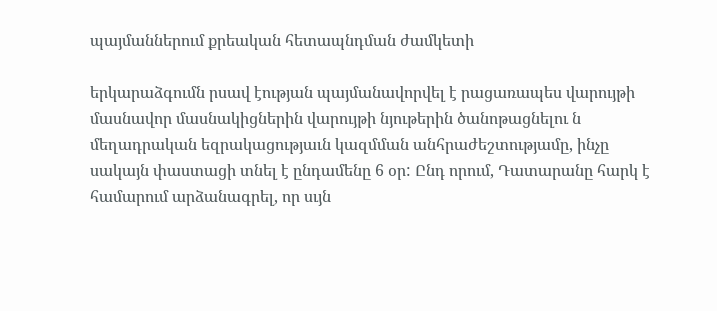պայմաններում քրեական հետապնդման ժամկետի

երկարաձգումն րսավ էության պայմանավորվել է րացառապես վարույթի մասնավոր մասնակիցներին վարույթի նյութերին ծանոթացնելու ն մեղադրական եզրակացությաւն կազմման անհրաժեշտությամը, ինչը սակայն փաստացի տնել է ընդամենը 6 օր: Ընդ որում, Դատարանը հարկ է համարում արձանագրել, որ սւյն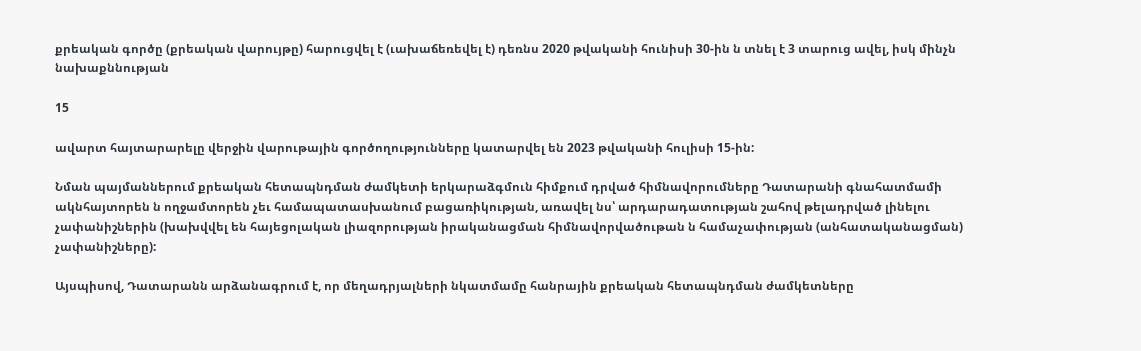քրեական գործը (քրեական վարույթը) հարուցվել է (ւախաճեռեվել է) դեռնս 2020 թվականի հունիսի 30-ին ն տնել է 3 տարուց ավել, իսկ մինչն նախաքննության

15

ավարտ հայտարարելը վերջին վարութային գործողությունները կատարվել են 2023 թվականի հուլիսի 15-ին:

Նման պայմաններում քրեական հետապնդման ժամկետի երկարաձգմուն հիմքում դրված հիմնավորումները Դատարանի գնահատմամի ակնհայտորեն ն ողջամտորեն չեւ համապատասխանում բացառիկության, առավել նս՝ արդարադատության շահով թելադրված լինելու չափանիշներին (խախվվել են հայեցոլական լիազորության իրականացման հիմնավորվածութան ն համաչափության (անհատականացման) չափանիշները):

Այսպիսով, Դատարանն արձանագրում է, որ մեղադրյալների նկատմամը հանրային քրեական հետապնդման ժամկետները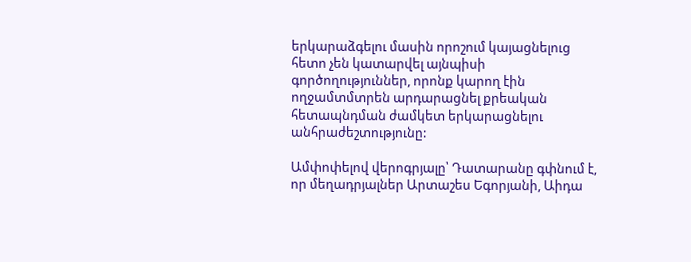երկարաձգելու մասին որոշում կայացնելուց հետո չեն կատարվել այնպիսի գործողություններ, որոնք կարող էին ողջամտմտրեն արդարացնել քրեական հետապնդման ժամկետ երկարացնելու անհրաժեշտությունը:

Ամփոփելով վերոգրյալը՝ Դատարանը գփնում է, որ մեղադրյալներ Արտաշես Եգորյանի, Աիդա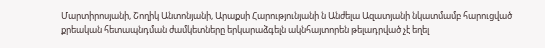Մարտիրոսյանի, Շողիկ Անտոնյանի, Արաքսի Հարությունյանի ն Անժելա Ազատյանի նկատմամբ հարուցված քրեական հետապնդման ժամկետները երկարաձգելն ակնհայտորեն թելադրված չէ եղել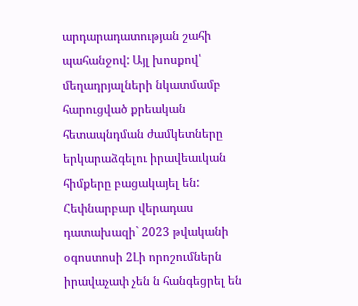արդարադատության շահի պահանջով: Այլ խոսքով՝ մեղադրյալների նկատմամբ հարուցված քրեական հետապնդման ժամկետները երկարաձգելու իրավեաւկան հիմքերը բացակայել են: Հեփնարբար վերադաս դատախազի` 2023 թվականի օգոստոսի 2Լի որոշումներն իրավաչափ չեն ն հանգեցրել են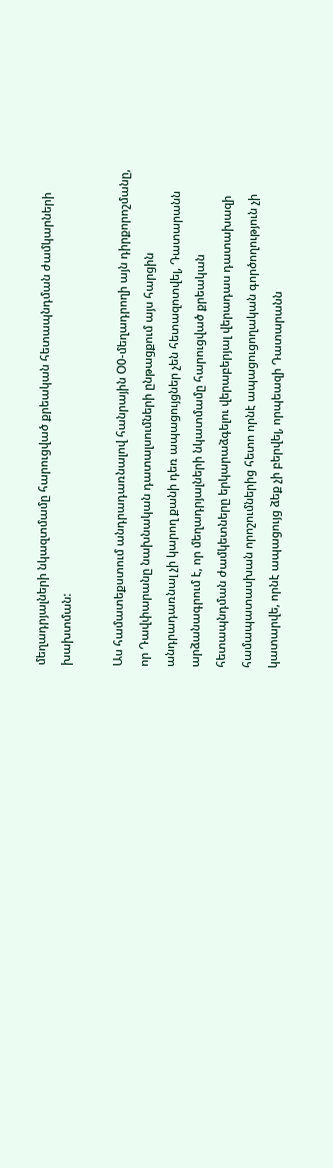մեղադրյալների նկազտմամը հարուցված քրեական հետապնդման ժամկարների խախտման:

Աս համատեքստում անդրադառնալով հանրային Օ0-մեղադրողի այն դիրքորոշմանը, որ Դավփարանը նախնական դատալսումների ընթացքում այս հարցին անդրադառնալ չի կարող քանի դեռ ապացույցներ չեն հետազոտվել, Դատարանն արձանագրում է, որ մեղադրյալների նկատմամը հարուցված քրեական հետապնդման ժամկետները երկարաձգելու վերաբերյալ վերադաս դատախազի համապատասխան որոշումներից հետո որնէ ապացուցողական գործողություն չի կատարվե, որնէ ապացույց ձեք չի բերվել, որպեազի Դատարանն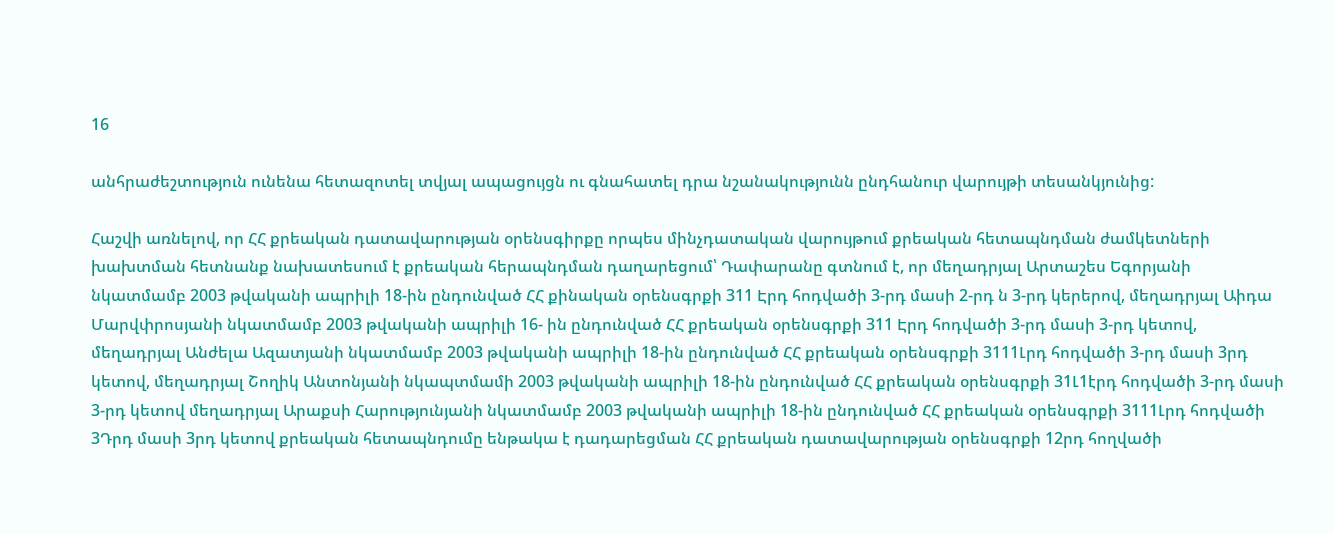16

անհրաժեշտություն ունենա հետազոտել տվյալ ապացույցն ու գնահատել դրա նշանակությունն ընդհանուր վարույթի տեսանկյունից:

Հաշվի առնելով, որ ՀՀ քրեական դատավարության օրենսգիրքը որպես մինչդատական վարույթում քրեական հետապնդման ժամկետների խախտման հետնանք նախատեսում է քրեական հերապնդման դաղարեցում՝ Դափարանը գտնում է, որ մեղադրյալ Արտաշես Եգորյանի նկատմամբ 2003 թվականի ապրիլի 18-ին ընդունված ՀՀ քինական օրենսգրքի 311 Էրդ հոդվածի 3-րդ մասի 2-րդ ն 3-րդ կերերով, մեղադրյալ Աիդա Մարվփրոսյանի նկատմամբ 2003 թվականի ապրիլի 16- ին ընդունված ՀՀ քրեական օրենսգրքի 311 Էրդ հոդվածի 3-րդ մասի 3-րդ կետով, մեղադրյալ Անժելա Ազատյանի նկատմամբ 2003 թվականի ապրիլի 18-ին ընդունված ՀՀ քրեական օրենսգրքի 3111Լրդ հոդվածի 3-րդ մասի 3րդ կետով, մեղադրյալ Շողիկ Անտոնյանի նկապտմամի 2003 թվականի ապրիլի 18-ին ընդունված ՀՀ քրեական օրենսգրքի 31Լ1էրդ հոդվածի 3-րդ մասի 3-րդ կետով մեղադրյալ Արաքսի Հարությունյանի նկատմամբ 2003 թվականի ապրիլի 18-ին ընդունված ՀՀ քրեական օրենսգրքի 3111Լրդ հոդվածի 3Դրդ մասի 3րդ կետով քրեական հետապնդումը ենթակա է դադարեցման ՀՀ քրեական դատավարության օրենսգրքի 12րդ հողվածի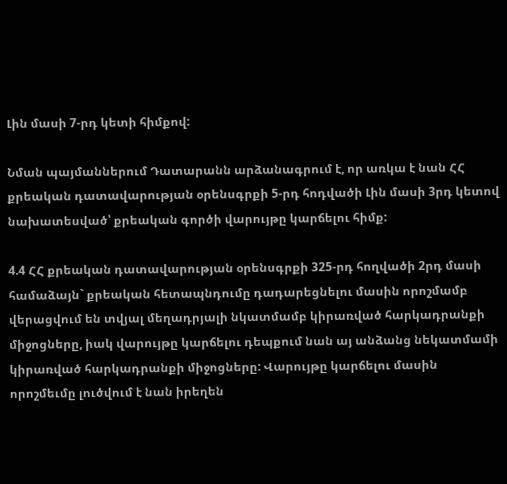Լին մասի 7-րդ կետի հիմքով:

Նման պայմաններում Դատարանն արձանագրում է, որ առկա է նան ՀՀ քրեական դատավարության օրենսգրքի 5-րդ հոդվածի Լին մասի 3րդ կետով նախատեսված՝ քրեական գործի վարույթը կարճելու հիմք:

4.4 ՀՀ քրեական դատավարության օրենսգրքի 325-րդ հողվածի 2րդ մասի համաձայն` քրեական հետապնդումը դադարեցնելու մասին որոշմամբ վերացվում են տվյալ մեղադրյալի նկատմամբ կիրառված հարկադրանքի միջոցները, իակ վարույթը կարճելու դեպքում նան այ անձանց նեկատմամի կիրառված հարկադրանքի միջոցները: Վարույթը կարճելու մասին որոշմեւմը լուծվում է նան իրեղեն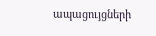ապացույցների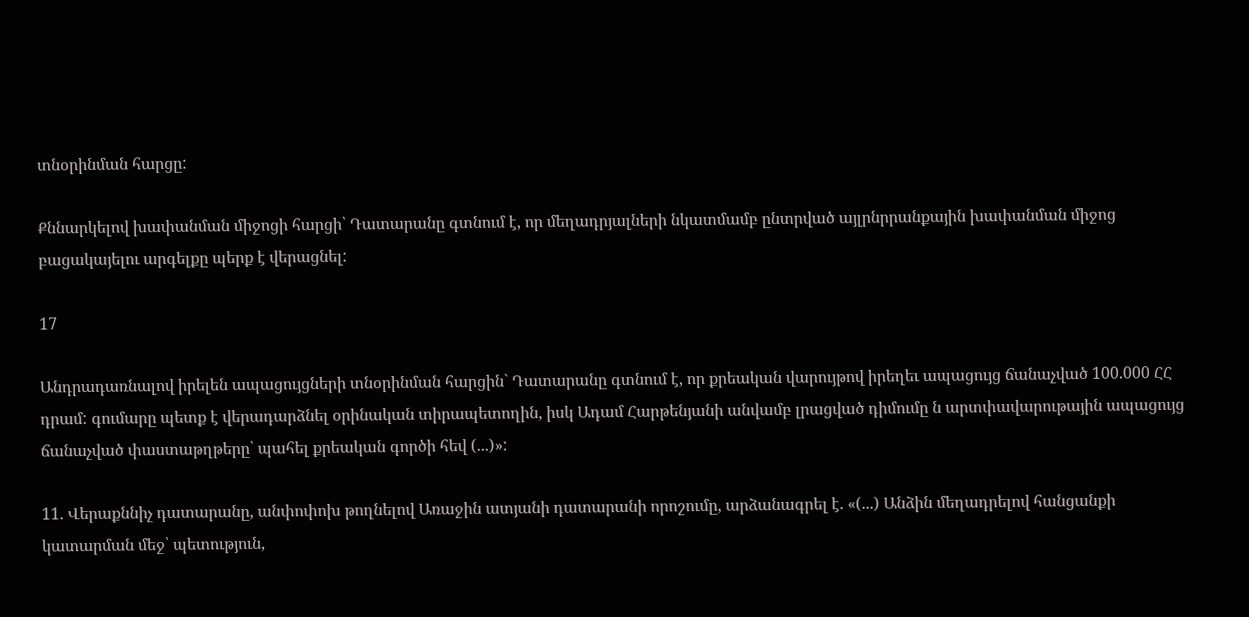տնօրինման հարցը:

Քննարկելով խափանման միջոցի հարցի՝ Դատարանը գտնում է, որ մեղադրյալների նկատմամբ ընտրված այլրնրրանքային խափանման միջոց բացակայելու արգելքը պերք է վերացնել:

17

Անդրադառնալով իրելեն ապացույցների տնօրինման հարցին` Դատարանը գտնում է, որ քրեական վարույթով իրեղեւ ապացույց ճանաչված 100.000 ՀՀ դրամ: գումարը պետք է վերադարձնել օրինական տիրապետողին, իսկ Ադամ Հարթենյանի անվամբ լրացված դիմումը ն արտփավարութային ապացույց ճանաչված փաստաթղթերը՝ պահել քրեական գործի հեվ (...)»:

11. Վերաքննիչ դատարանը, անփոփոխ թողնելով Առաջին ատյանի դատարանի որոշումը, արձանագրել է. «(...) Անձին մեղադրելով հանցանքի կատարման մեջ՝ պետություն,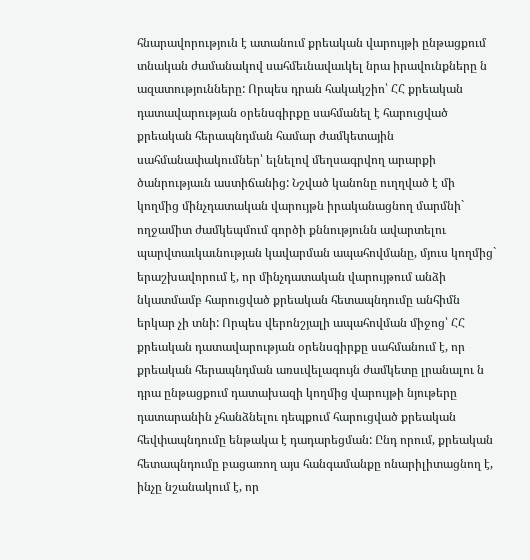հնարավորություն է ատանում քրեական վարույթի ընթացքում տնական ժամանակով սահմեւնավաւկել նրա իրավունքները ն ազատությունները: Որպես դրան հակակշիո՝ ՀՀ քրեական դատավարության օրենսգիրքը սահմանել է հարուցված քրեական հերապնդման համար ժամկետային սահմանափակումներ՝ ելնելով մեղսագրվող արարքի ծանրությաւն աստիճանից: Նշված կանոնը ուղղված է մի կողմից մինչդատական վարույթն իրականացնող մարմնի` ողջամիտ ժամկեպմում գործի քննությունն ավարտելու պարվտաւկաւնության կավարման ապահովմանը, մյուս կողմից` երաշխավորում է, որ մինչդատական վարույթում անձի նկատմամբ հարուցված քրեական հետապնդումը անհիմն երկար չի տնի: Որպես վերոնշյալի ապահովման միջոց՝ ՀՀ քրեական դատավարության օրենսգիրքը սահմանում է, որ քրեական հերապնդման առսւվելագույն ժամկետը լրանալու ն դրա ընթացքում դատախազի կողմից վարույթի նյութերը դատարանին չհանձնելու դեպքում հարուցված քրեական հեվփապնդումը ենթակա է դադարեցման: Ընդ որում, քրեական հետապնդումը բացառող այս հանգամանքը ոնարիլիտացնող է, ինչը նշանակում է, որ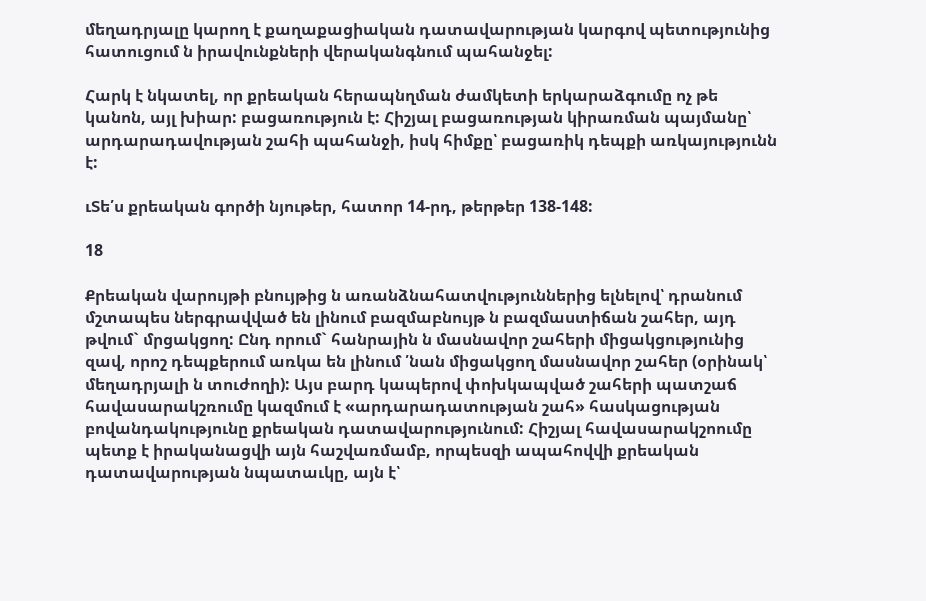մեղադրյալը կարող է քաղաքացիական դատավարության կարգով պետությունից հատուցում ն իրավունքների վերականգնում պահանջել:

Հարկ է նկատել, որ քրեական հերապնղման ժամկետի երկարաձգումը ոչ թե կանոն, այլ խիար: բացառություն է: Հիշյալ բացառության կիրառման պայմանը՝ արդարադավության շահի պահանջի, իսկ հիմքը՝ բացառիկ դեպքի առկայությունն է:

ւՏե՛ս քրեական գործի նյութեր, հատոր 14-րդ, թերթեր 138-148:

18

Քրեական վարույթի բնույթից ն առանձնահատվություններից ելնելով՝ դրանում մշտապես ներգրավված են լինում բազմաբնույթ ն բազմաստիճան շահեր, այդ թվում` մրցակցող: Ընդ որում` հանրային ն մասնավոր շահերի միցակցությունից զավ, որոշ դեպքերում առկա են լինում ՛նան միցակցող մասնավոր շահեր (օրինակ՝ մեղադրյալի ն տուժողի): Այս բարդ կապերով փոխկապված շահերի պատշաճ հավասարակշռումը կազմում է «արդարադատության շահ» հասկացության բովանդակությունը քրեական դատավարությունում: Հիշյալ հավասարակշոումը պետք է իրականացվի այն հաշվառմամբ, որպեսզի ապահովվի քրեական դատավարության նպատաւկը, այն է՝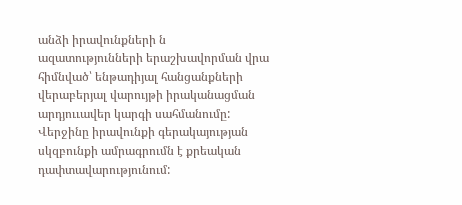անձի իրավունքների ն ազատությունների երաշխավորման վրա հիմնված՝ ենթադիյալ հանցանքների վերաբերյալ վարույթի իրականացման արդյոււավեր կարգի սահմանումը: Վերջինը իրավունքի գերակայության սկզբունքի ամրագրումն է քրեական դափտավարությունում: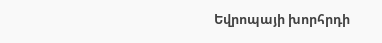Եվրոպայի խորհրդի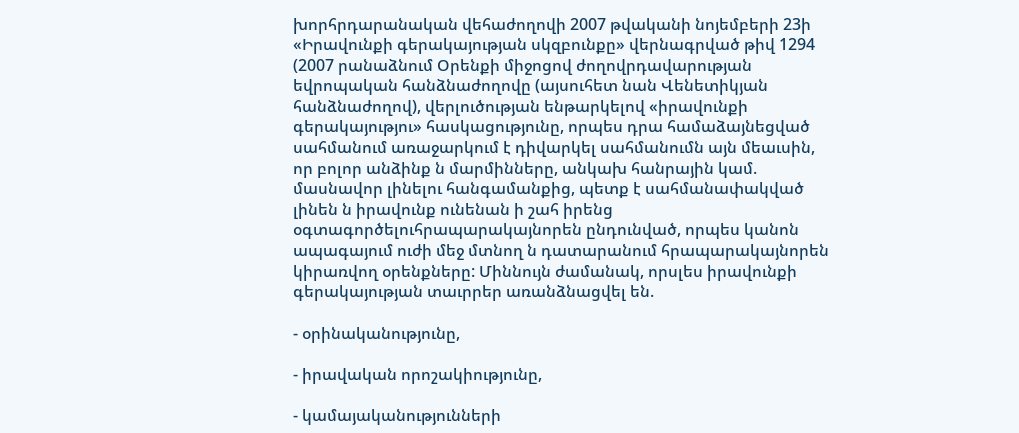խորհրդարանական վեհաժողովի 2007 թվականի նոյեմբերի 23ի «Իրավունքի գերակայության սկզբունքը» վերնագրված թիվ 1294 (2007 րանաձնում Օրենքի միջոցով ժողովրդավարության եվրոպական հանձնաժողովը (այսուհետ նան Վենետիկյան հանձնաժողով), վերլուծության ենթարկելով «իրավունքի գերակայությու» հասկացությունը, որպես դրա համաձայնեցված սահմանում առաջարկում է դիվարկել սահմանումն այն մեաւսին, որ բոլոր անձինք ն մարմինները, անկախ հանրային կամ. մասնավոր լինելու հանգամանքից, պետք է սահմանափակված լինեն ն իրավունք ունենան ի շահ իրենց օգտագործելուհրապարակայնորեն ընդունված, որպես կանոն ապագայում ուժի մեջ մտնող ն դատարանում հրապարակայնորեն կիրառվող օրենքները: Միննույն ժամանակ, որսլես իրավունքի գերակայության տաւրրեր առանձնացվել են.

- օրինականությունը,

- իրավական որոշակիությունը,

- կամայականությունների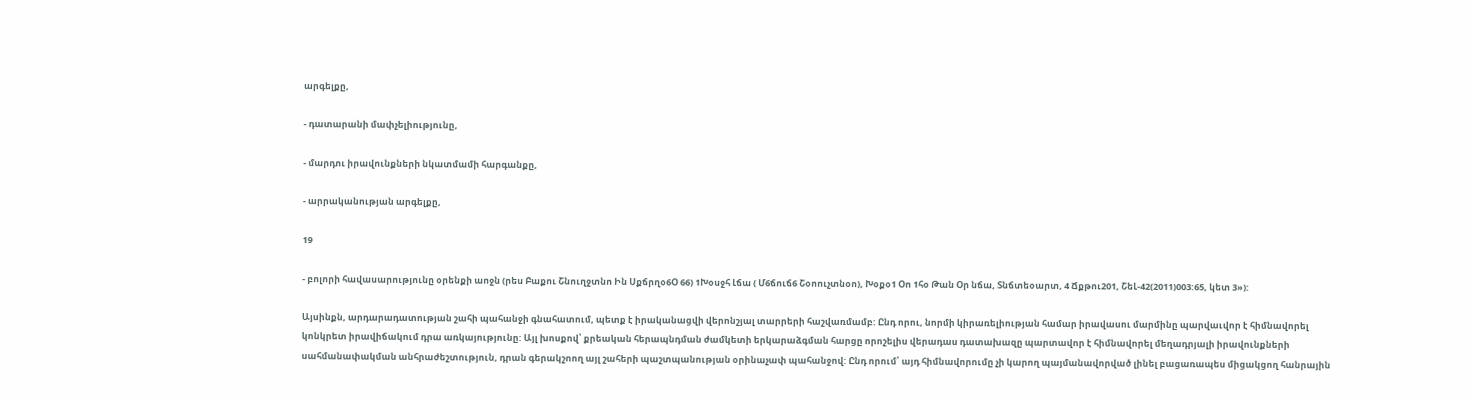արգելքը,

- դատարանի մափչելիությունը,

- մարդու իրավունքների նկատմամի հարգանքը,

- արրականության արգելքը,

19

- բոլորի հավասարությունը օրենքի աոջն (րես Բաքու Շնուղջտնո Ին Սքճրղօ6Օ 66) 1Խօսջհ Լճա ( Մ6ճուճ6 Շօոուչտնօո), Խօքօ1 Օո 1հօ Թան Օր նճա, Տնճտեօարտ, 4 Ճքթու201, ՇեԼ-42(2011)003:65, կետ 3»):

Այսինքն, արդարադատության շահի պահանջի գնահատում, պետք է իրականացվի վերոնշյալ տարրերի հաշվառմամբ: Ընդ որու, նորմի կիրառելիության համար իրավասու մարմինը պարվաւվոր է հիմնավորել կոնկրետ իրավիճակում դրա առկայությունը: Այլ խոսքով՝ քրեական հերապնդման ժամկետի երկարաձգման հարցը որոշելիս վերադաս դատախազը պարտավոր է հիմնավորել մեղադրյալի իրավունքների սահմանափակման անհրաժեշտություն, դրան գերակշոող այլ շահերի պաշտպանության օրինաչափ պահանջով: Ընդ որում՝ այդ հիմնավորումը չի կարող պայմանավորված լինել բացառապես միցակցող հանրային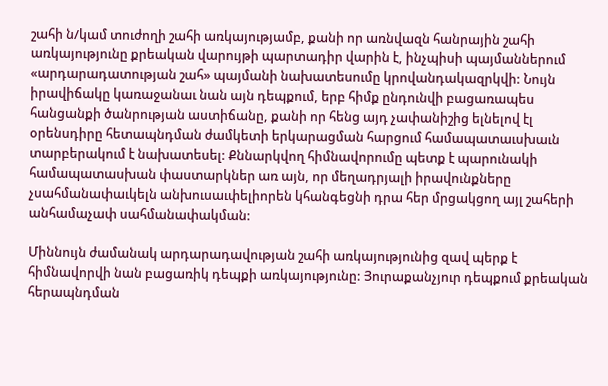շահի ն/կամ տուժողի շահի առկայությամբ, քանի որ առնվազն հանրային շահի առկայությունը քրեական վարույթի պարտադիր վարին է, ինչպիսի պայմաններում «արդարադատության շահ» պայմանի նախատեսումը կրովանդակազրկվի: Նույն իրավիճակը կառաջանաւ նան այն դեպքում, երբ հիմք ընդունվի բացառապես հանցանքի ծանրության աստիճանը, քանի որ հենց այդ չափանիշից ելնելով էլ օրենսդիրը հետապնդման ժամկետի երկարացման հարցում համապատաւսխաւն տարբերակում է նախատեսել: Քննարկվող հիմնավորումը պետք է պարունակի համապատասխան փաստարկներ առ այն, որ մեղադրյալի իրավունքները չսահմանափաւկելն անխուսաւփելիորեն կհանգեցնի դրա հեր մրցակցող այլ շահերի անհամաչափ սահմանափակման:

Միննույն ժամանակ արդարադավության շահի առկայությունից զավ պերք է հիմնավորվի նան բացառիկ դեպքի առկայությունը: Յուրաքանչյուր դեպքում քրեական հերապնդման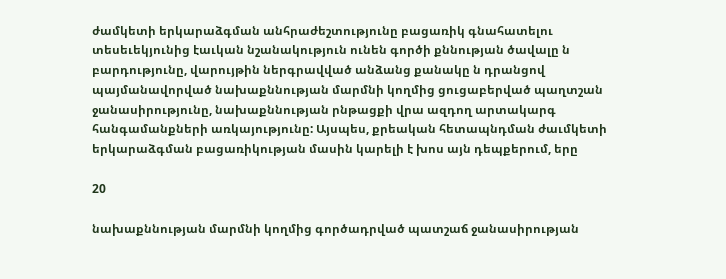ժամկետի երկարաձգման անհրաժեշտությունը բացառիկ գնահատելու տեսեւեկյունից էաւկան նշանակություն ունեն գործի քննության ծավալը ն բարդությունը, վարույթին ներգրավված անձանց քանակը ն դրանցով պայմանավորված նախաքննության մարմնի կողմից ցուցաբերված պաղտշան ջանասիրությունը, նախաքննության րնթացքի վրա ազդող արտակարգ հանգամանքների առկայությունը: Այսպես, քրեական հետապնդման ժաւմկետի երկարաձգման բացառիկության մասին կարելի է խոս այն դեպքերում, երը

20

նախաքննության մարմնի կողմից գործադրված պատշաճ ջանասիրության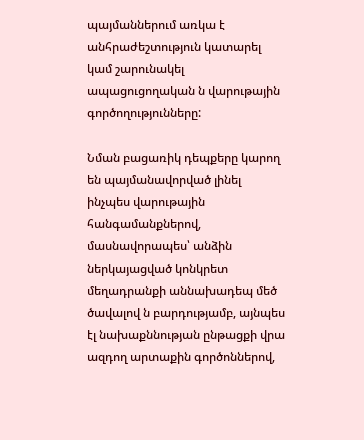պայմաններում առկա է անհրաժեշտություն կատարել կամ շարունակել ապացուցողական ն վարութային գործողությունները:

Նման բացառիկ դեպքերը կարող են պայմանավորված լինել ինչպես վարութային հանգամանքներով, մասնավորապես՝ անձին ներկայացված կոնկրետ մեղադրանքի աննախադեպ մեծ ծավալով ն բարդությամբ, այնպես էլ նախաքննության ընթացքի վրա ազդող արտաքին գործոններով,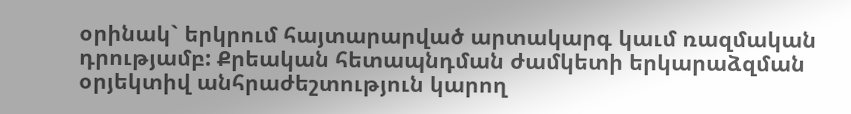օրինակ` երկրում հայտարարված արտակարգ կաւմ ռազմական դրությամբ: Քրեական հետապնդման ժամկետի երկարաձզման օրյեկտիվ անհրաժեշտություն կարող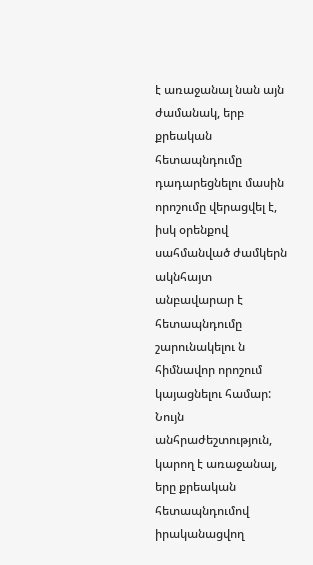է առաջանալ նան այն ժամանակ, երբ քրեական հետապնդումը դադարեցնելու մասին որոշումը վերացվել է, իսկ օրենքով սահմանված ժամկերն ակնհայտ անբավարար է հետապնդումը շարունակելու ն հիմնավոր որոշում կայացնելու համար: Նույն անհրաժեշտություն, կարող է առաջանալ, երը քրեական հետապնդումով իրականացվող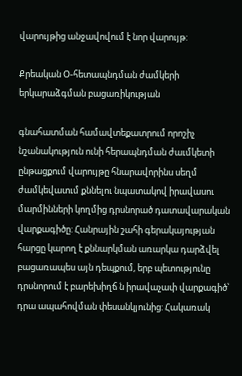վարույթից անջավովում է նոր վարույթ:

Քրեական Օ-հետապնդման ժամկերի երկարաձգման բացառիկության

գնահատման համավտեքատրում որոշիչ նշանակություն ունի հերապնդման ժաւմկետի ընթացքում վարույթը հնարավորինս սեղմ ժամկեվատւմ քննելու նպատակով իրավասու մարմինների կողմից դրսնորած դատավարական վարքագիծը: Հանրային շահի գերակայության հարցը կարող է քննարկման առարկա դարձվել բացառապես այն դեպքում, երբ պետությունը դրսնորում է բարեխիղճ ն իրավաչափ վարքագիծ՝ դրա ապահովման փեսանկյունից: Հակառակ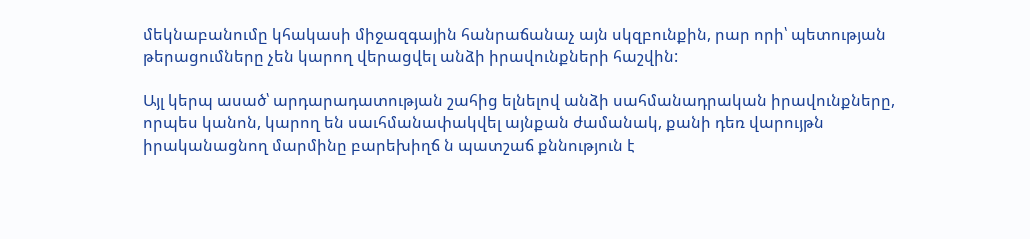մեկնաբանումը կհակասի միջազգային հանրաճանաչ այն սկզբունքին, րար որի՝ պետության թերացումները չեն կարող վերացվել անձի իրավունքների հաշվին:

Այլ կերպ ասած՝ արդարադատության շահից ելնելով անձի սահմանադրական իրավունքները, որպես կանոն, կարող են սաւհմանափակվել այնքան ժամանակ, քանի դեռ վարույթն իրականացնող մարմինը բարեխիղճ ն պատշաճ քննություն է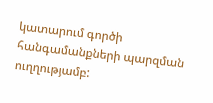կատարում գործի հանգամանքների պարզման ուղղությամբ: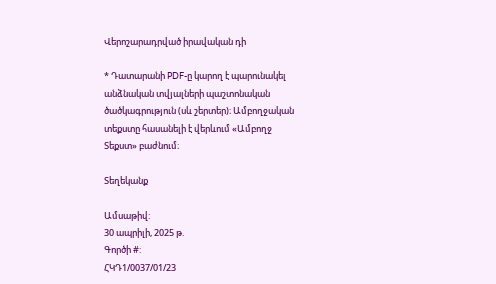Վերոշարադրված իրավական դի

* Դատարանի PDF-ը կարող է պարունակել անձնական տվյալների պաշտոնական ծածկագրություն (սև շերտեր)։ Ամբողջական տեքստը հասանելի է վերևում «Ամբողջ Տեքստ» բաժնում։

Տեղեկանք

Ամսաթիվ:
30 ապրիլի, 2025 թ.
Գործի #:
ՀԿԴ1/0037/01/23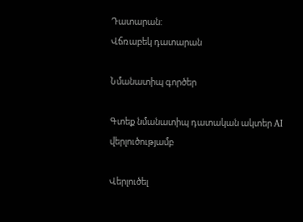Դատարան:
Վճռաբեկ դատարան

Նմանատիպ գործեր

Գտեք նմանատիպ դատական ակտեր AI վերլուծությամբ

Վերլուծել